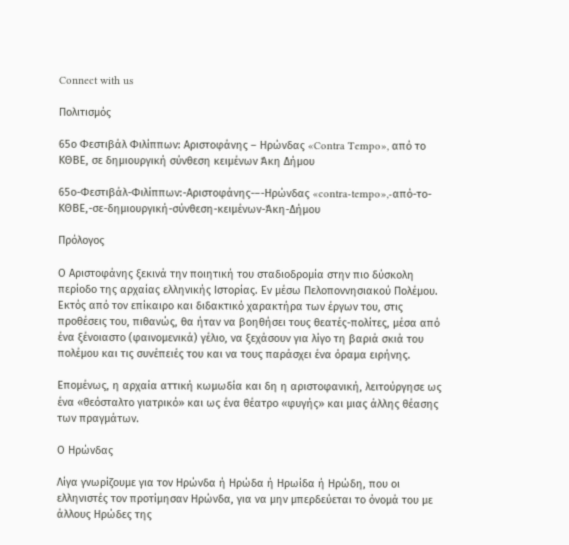Connect with us

Πολιτισμός

65ο Φεστιβάλ Φιλίππων: Αριστοφάνης – Ηρώνδας «Contra Tempo», από το ΚΘΒΕ, σε δημιουργική σύνθεση κειμένων Άκη Δήμου

65ο-Φεστιβάλ-Φιλίππων:-Αριστοφάνης-–-Ηρώνδας «contra-tempo»,-από-το-ΚΘΒΕ,-σε-δημιουργική-σύνθεση-κειμένων-Άκη-Δήμου

Πρόλογος

Ο Αριστοφάνης ξεκινά την ποιητική του σταδιοδρομία στην πιο δύσκολη περίοδο της αρχαίας ελληνικής Ιστορίας. Εν μέσω Πελοποννησιακού Πολέμου. Εκτός από τον επίκαιρο και διδακτικό χαρακτήρα των έργων του, στις προθέσεις του, πιθανώς, θα ήταν να βοηθήσει τους θεατές-πολίτες, μέσα από ένα ξένοιαστο (φαινομενικά) γέλιο, να ξεχάσουν για λίγο τη βαριά σκιά του πολέμου και τις συνέπειές του και να τους παράσχει ένα όραμα ειρήνης.

Επομένως, η αρχαία αττική κωμωδία και δη η αριστοφανική, λειτούργησε ως ένα «θεόσταλτο γιατρικό» και ως ένα θέατρο «φυγής» και μιας άλλης θέασης των πραγμάτων.

Ο Ηρώνδας

Λίγα γνωρίζουμε για τον Ηρώνδα ή Ηρώδα ή Ηρωίδα ή Ηρώδη, που οι ελληνιστές τον προτίμησαν Ηρώνδα, για να μην μπερδεύεται το όνομά του με άλλους Ηρώδες της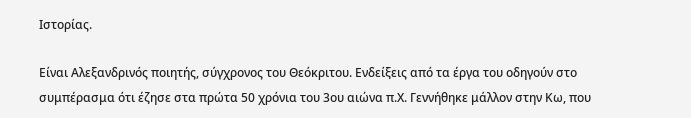Ιστορίας.

Είναι Αλεξανδρινός ποιητής, σύγχρονος του Θεόκριτου. Ενδείξεις από τα έργα του οδηγούν στο συμπέρασμα ότι έζησε στα πρώτα 50 χρόνια του 3ου αιώνα π.Χ. Γεννήθηκε μάλλον στην Κω, που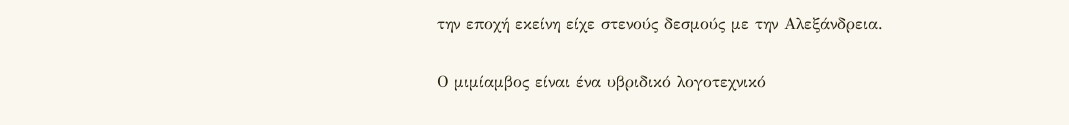την εποχή εκείνη είχε στενούς δεσμούς με την Αλεξάνδρεια.

Ο μιμίαμβος είναι ένα υβριδικό λογοτεχνικό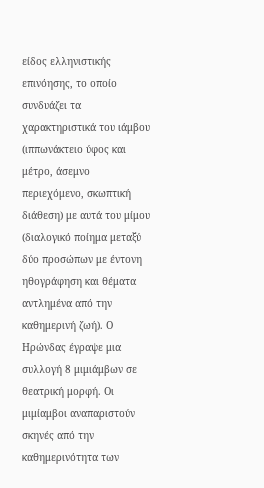είδος ελληνιστικής επινόησης, το οποίο συνδυάζει τα χαρακτηριστικά του ιάμβου (ιππωνάκτειο ύφος και μέτρο, άσεμνο περιεχόμενο, σκωπτική διάθεση) με αυτά του μίμου (διαλογικό ποίημα μεταξύ δύο προσώπων με έντονη ηθογράφηση και θέματα αντλημένα από την καθημερινή ζωή). Ο Ηρώνδας έγραψε μια συλλογή 8 μιμιάμβων σε θεατρική μορφή. Οι μιμίαμβοι αναπαριστούν σκηνές από την καθημερινότητα των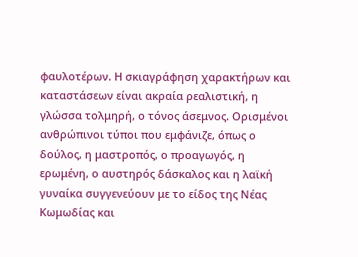φαυλοτέρων. Η σκιαγράφηση χαρακτήρων και καταστάσεων είναι ακραία ρεαλιστική, η γλώσσα τολμηρή, ο τόνος άσεμνος. Ορισμένοι ανθρώπινοι τύποι που εμφάνιζε, όπως ο δούλος, η μαστροπός, ο προαγωγός, η ερωμένη, ο αυστηρός δάσκαλος και η λαϊκή γυναίκα συγγενεύουν με το είδος της Νέας Κωμωδίας και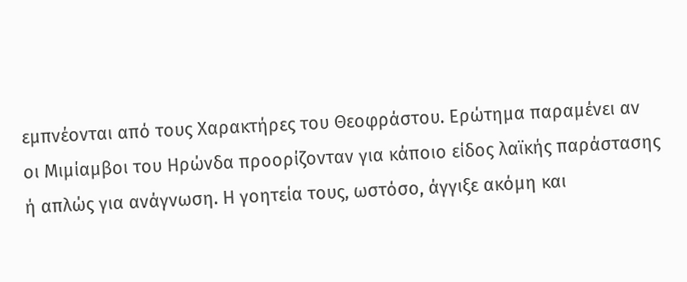εμπνέονται από τους Χαρακτήρες του Θεοφράστου. Ερώτημα παραμένει αν οι Μιμίαμβοι του Ηρώνδα προορίζονταν για κάποιο είδος λαϊκής παράστασης ή απλώς για ανάγνωση. Η γοητεία τους, ωστόσο, άγγιξε ακόμη και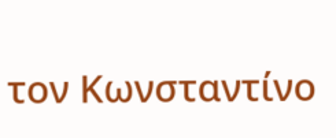τον Κωνσταντίνο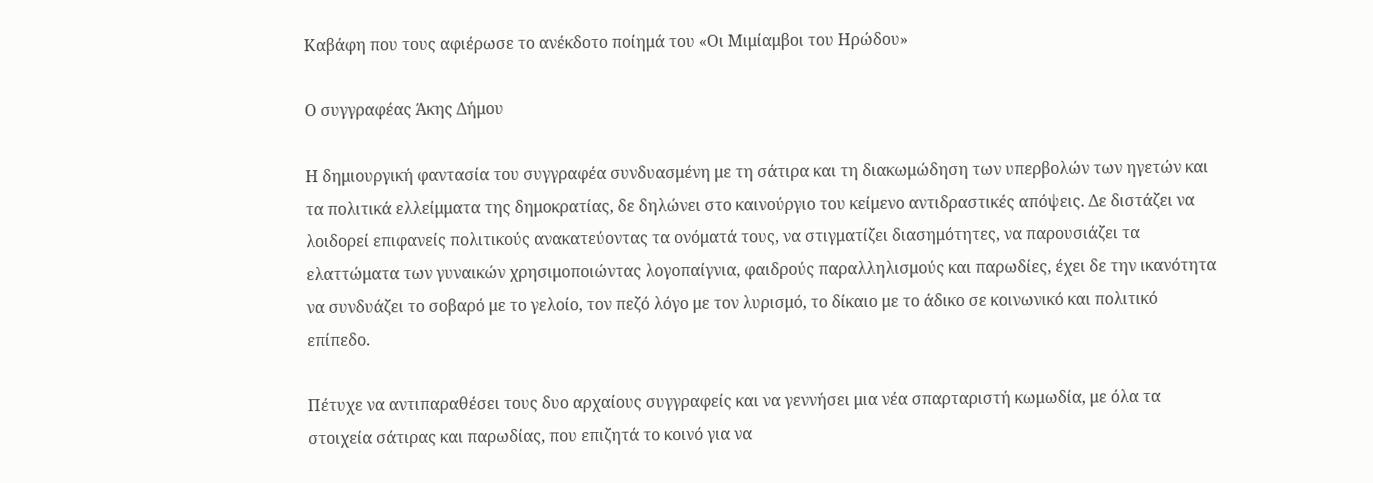Καβάφη που τους αφιέρωσε το ανέκδοτο ποίημά του «Οι Μιμίαμβοι του Ηρώδου»

Ο συγγραφέας Άκης Δήμου

Η δημιουργική φαντασία του συγγραφέα συνδυασμένη με τη σάτιρα και τη διακωμώδηση των υπερβολών των ηγετών και τα πολιτικά ελλείμματα της δημοκρατίας, δε δηλώνει στο καινούργιο του κείμενο αντιδραστικές απόψεις. Δε διστάζει να λοιδορεί επιφανείς πολιτικούς ανακατεύοντας τα ονόματά τους, να στιγματίζει διασημότητες, να παρουσιάζει τα ελαττώματα των γυναικών χρησιμοποιώντας λογοπαίγνια, φαιδρούς παραλληλισμούς και παρωδίες, έχει δε την ικανότητα να συνδυάζει το σοβαρό με το γελοίο, τον πεζό λόγο με τον λυρισμό, το δίκαιο με το άδικο σε κοινωνικό και πολιτικό επίπεδο.

Πέτυχε να αντιπαραθέσει τους δυο αρχαίους συγγραφείς και να γεννήσει μια νέα σπαρταριστή κωμωδία, με όλα τα στοιχεία σάτιρας και παρωδίας, που επιζητά το κοινό για να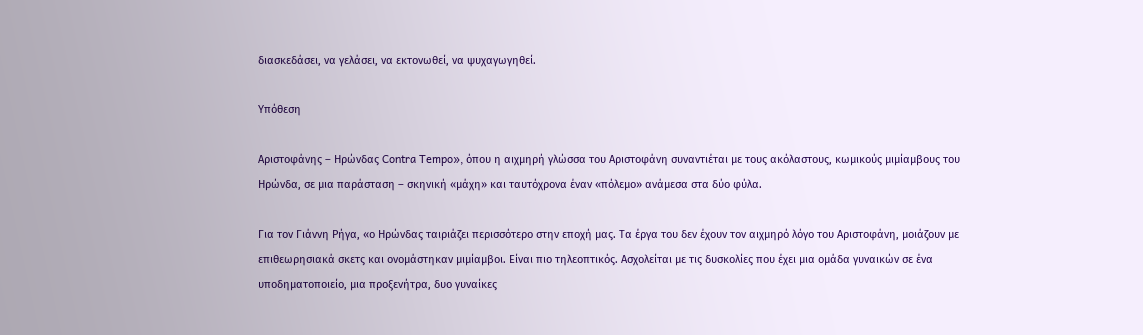διασκεδάσει, να γελάσει, να εκτονωθεί, να ψυχαγωγηθεί.

Υπόθεση

Αριστοφάνης – Ηρώνδας Contra Tempo», όπου η αιχμηρή γλώσσα του Αριστοφάνη συναντιέται με τους ακόλαστους, κωμικούς μιμίαμβους του Ηρώνδα, σε μια παράσταση – σκηνική «μάχη» και ταυτόχρονα έναν «πόλεμο» ανάμεσα στα δύο φύλα.

Για τον Γιάννη Ρήγα, «ο Ηρώνδας ταιριάζει περισσότερο στην εποχή μας. Τα έργα του δεν έχουν τον αιχμηρό λόγο του Αριστοφάνη, μοιάζουν με επιθεωρησιακά σκετς και ονομάστηκαν μιμίαμβοι. Είναι πιο τηλεοπτικός. Ασχολείται με τις δυσκολίες που έχει μια ομάδα γυναικών σε ένα υποδηματοποιείο, μια προξενήτρα, δυο γυναίκες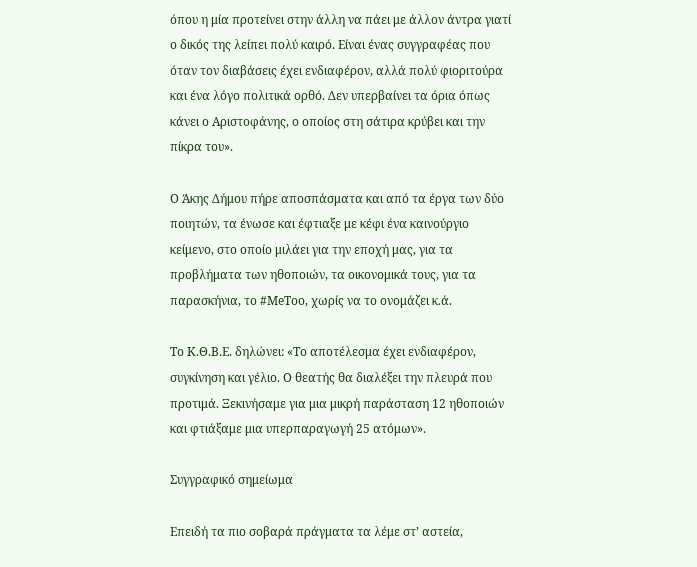όπου η μία προτείνει στην άλλη να πάει με άλλον άντρα γιατί ο δικός της λείπει πολύ καιρό. Είναι ένας συγγραφέας που όταν τον διαβάσεις έχει ενδιαφέρον, αλλά πολύ φιοριτούρα και ένα λόγο πολιτικά ορθό. Δεν υπερβαίνει τα όρια όπως κάνει ο Αριστοφάνης, ο οποίος στη σάτιρα κρύβει και την πίκρα του».

Ο Άκης Δήμου πήρε αποσπάσματα και από τα έργα των δύο ποιητών, τα ένωσε και έφτιαξε με κέφι ένα καινούργιο κείμενο, στο οποίο μιλάει για την εποχή μας, για τα προβλήματα των ηθοποιών, τα οικονομικά τους, για τα παρασκήνια, το #ΜeΤoo, χωρίς να το ονομάζει κ.ά.

Το Κ.Θ.Β.Ε. δηλώνει: «Το αποτέλεσμα έχει ενδιαφέρον, συγκίνηση και γέλιο. Ο θεατής θα διαλέξει την πλευρά που προτιμά. Ξεκινήσαμε για μια μικρή παράσταση 12 ηθοποιών και φτιάξαμε μια υπερπαραγωγή 25 ατόμων».

Συγγραφικό σημείωμα

Επειδή τα πιο σοβαρά πράγματα τα λέμε στ’ αστεία,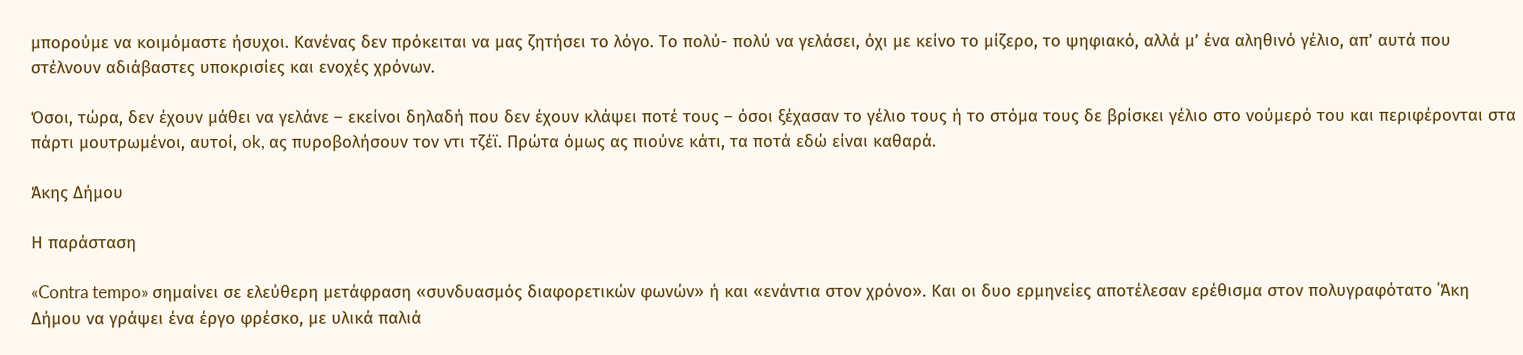μπορούμε να κοιμόμαστε ήσυχοι. Κανένας δεν πρόκειται να μας ζητήσει το λόγο. Το πολύ- πολύ να γελάσει, όχι με κείνο το μίζερο, το ψηφιακό, αλλά μ’ ένα αληθινό γέλιο, απ’ αυτά που στέλνουν αδιάβαστες υποκρισίες και ενοχές χρόνων.

Όσοι, τώρα, δεν έχουν μάθει να γελάνε – εκείνοι δηλαδή που δεν έχουν κλάψει ποτέ τους – όσοι ξέχασαν το γέλιο τους ή το στόμα τους δε βρίσκει γέλιο στο νούμερό του και περιφέρονται στα πάρτι μουτρωμένοι, αυτοί, ok, ας πυροβολήσουν τον ντι τζέϊ. Πρώτα όμως ας πιούνε κάτι, τα ποτά εδώ είναι καθαρά.

Άκης Δήμου

Η παράσταση

«Contra tempo» σημαίνει σε ελεύθερη μετάφραση «συνδυασμός διαφορετικών φωνών» ή και «ενάντια στον χρόνο». Και οι δυο ερμηνείες αποτέλεσαν ερέθισμα στον πολυγραφότατο ΄Άκη Δήμου να γράψει ένα έργο φρέσκο, με υλικά παλιά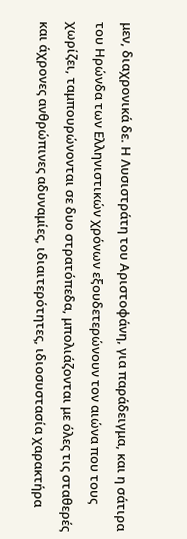μεν, διαχρονικά δε. Η Λυσιστράτη του Αριστοφάνη, για παράδειγμα, και η σάτιρα του Ηρώνδα των Ελληνιστικών χρόνων εξουδετερώνουν τον αιώνα που τους χωρίζει, ταμπουρώνονται σε δυο στρατόπεδα, μπολιάζονται με όλες τις σταθερές και άχρονες ανθρώπινες αδυναμίες, ιδιαιτερότητες, ιδιοσυστασία χαρακτήρα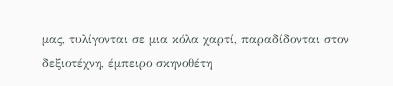μας, τυλίγονται σε μια κόλα χαρτί, παραδίδονται στον δεξιοτέχνη, έμπειρο σκηνοθέτη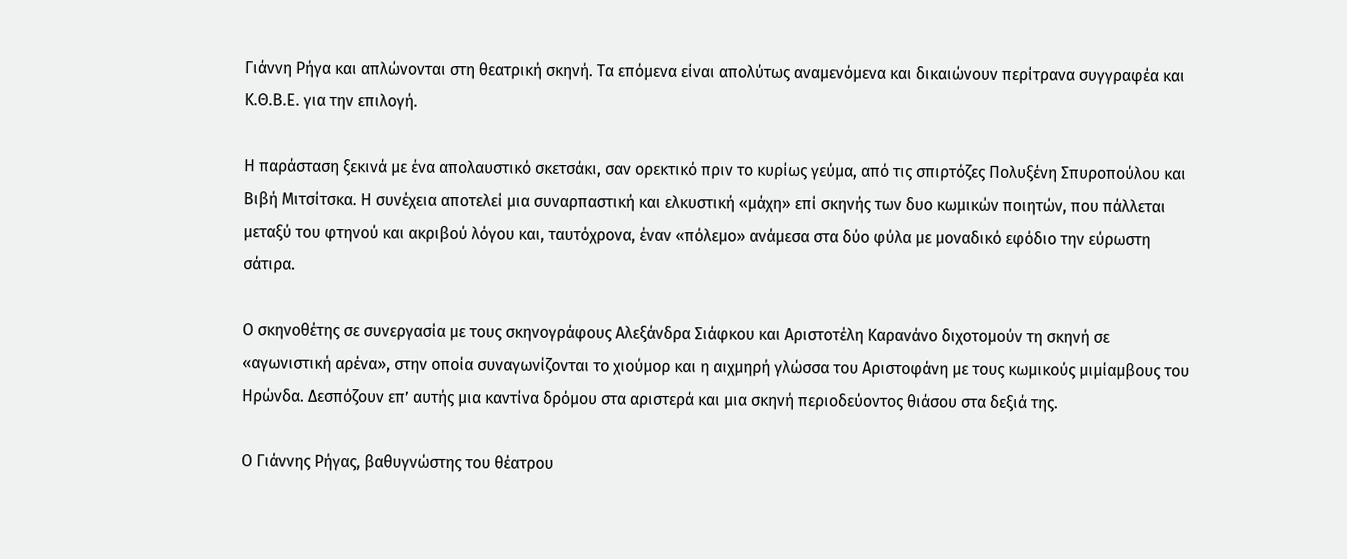Γιάννη Ρήγα και απλώνονται στη θεατρική σκηνή. Τα επόμενα είναι απολύτως αναμενόμενα και δικαιώνουν περίτρανα συγγραφέα και Κ.Θ.Β.Ε. για την επιλογή.

Η παράσταση ξεκινά με ένα απολαυστικό σκετσάκι, σαν ορεκτικό πριν το κυρίως γεύμα, από τις σπιρτόζες Πολυξένη Σπυροπούλου και Βιβή Μιτσίτσκα. Η συνέχεια αποτελεί μια συναρπαστική και ελκυστική «μάχη» επί σκηνής των δυο κωμικών ποιητών, που πάλλεται μεταξύ του φτηνού και ακριβού λόγου και, ταυτόχρονα, έναν «πόλεμο» ανάμεσα στα δύο φύλα με μοναδικό εφόδιο την εύρωστη σάτιρα.

Ο σκηνοθέτης σε συνεργασία με τους σκηνογράφους Αλεξάνδρα Σιάφκου και Αριστοτέλη Καρανάνο διχοτομούν τη σκηνή σε «αγωνιστική αρένα», στην οποία συναγωνίζονται το χιούμορ και η αιχμηρή γλώσσα του Αριστοφάνη με τους κωμικούς μιμίαμβους του Ηρώνδα. Δεσπόζουν επ’ αυτής μια καντίνα δρόμου στα αριστερά και μια σκηνή περιοδεύοντος θιάσου στα δεξιά της.

Ο Γιάννης Ρήγας, βαθυγνώστης του θέατρου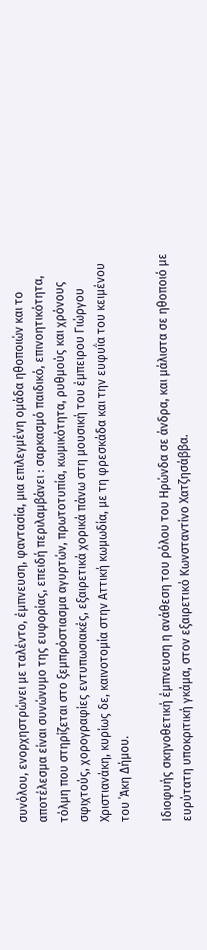συνόλου, ενορχηστρώνει με ταλέντο, έμπνευση, φαντασία, μια επιλεγμένη ομάδα ηθοποιών και το αποτέλεσμα είναι συνώνυμο της ευφορίας, επειδή περιλαμβάνει : σαρκασμό παιδικό, επινοητικότητα, τόλμη που στηρίζεται στο ξεμπρόστιασμα αγυρτών, πρωτοτυπία, κωμικότητα, ρυθμούς και χρόνους σφιχτούς, χορογραφίες εντυπωσιακές, εξαιρετικά χορικά πάνω στη μουσική του έμπειρου Γιώργου Χριστιανάκη, κυρίως δε, καινοτομία στην Αττική κωμωδία, με τη φρεσκάδα και την ευφυΐα του κειμένου του ΄Άκη Δήμου.

Ιδιοφυής σκηνοθετική έμπνευση η ανάθεση του ρόλου του Ηρώνδα σε άνδρα, και μάλιστα σε ηθοποιό με ευρύτατη υποκριτική γκάμα, στον εξαιρετικό Κωνσταντίνο Χατζησάββα.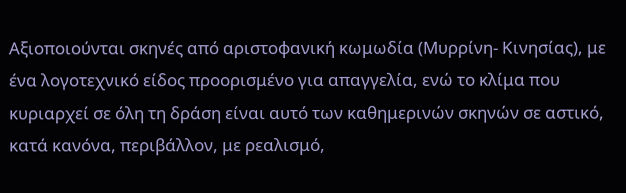Αξιοποιούνται σκηνές από αριστοφανική κωμωδία (Μυρρίνη- Κινησίας), με ένα λογοτεχνικό είδος προορισμένο για απαγγελία, ενώ το κλίμα που κυριαρχεί σε όλη τη δράση είναι αυτό των καθημερινών σκηνών σε αστικό, κατά κανόνα, περιβάλλον, με ρεαλισμό,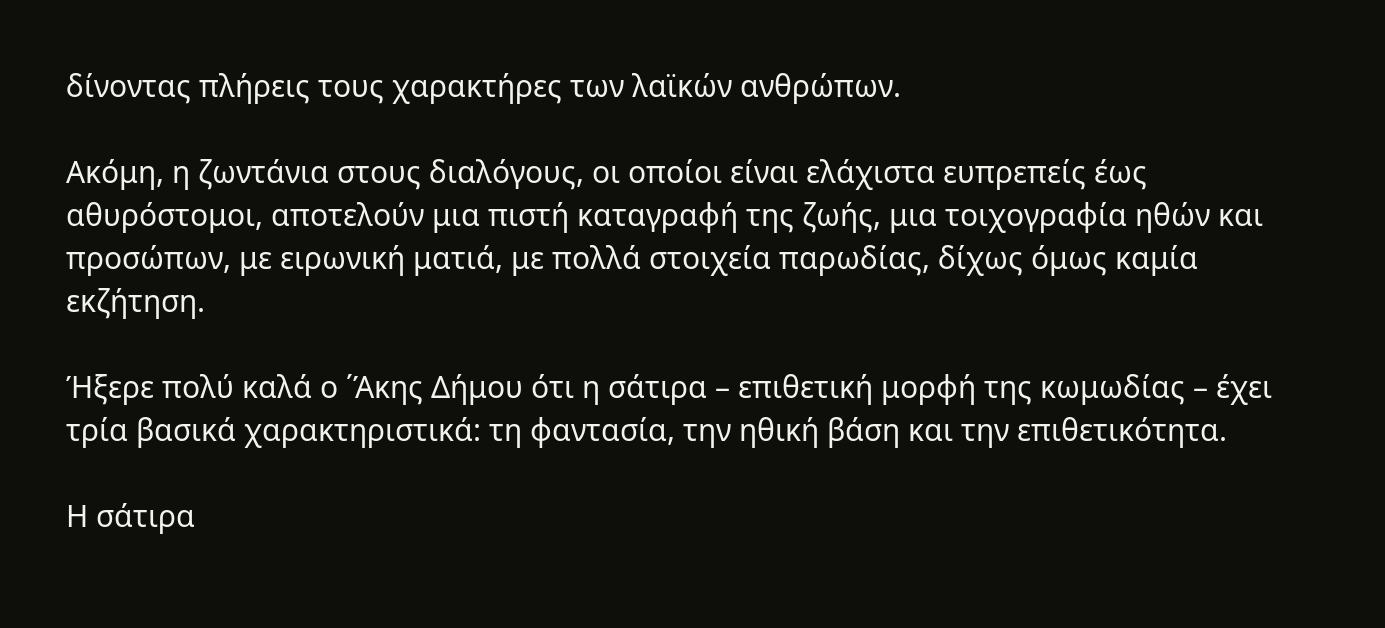δίνοντας πλήρεις τους χαρακτήρες των λαϊκών ανθρώπων.

Ακόμη, η ζωντάνια στους διαλόγους, οι οποίοι είναι ελάχιστα ευπρεπείς έως αθυρόστομοι, αποτελούν μια πιστή καταγραφή της ζωής, μια τοιχογραφία ηθών και προσώπων, με ειρωνική ματιά, με πολλά στοιχεία παρωδίας, δίχως όμως καμία εκζήτηση.

Ήξερε πολύ καλά ο ΄Άκης Δήμου ότι η σάτιρα – επιθετική μορφή της κωμωδίας – έχει τρία βασικά χαρακτηριστικά: τη φαντασία, την ηθική βάση και την επιθετικότητα.

Η σάτιρα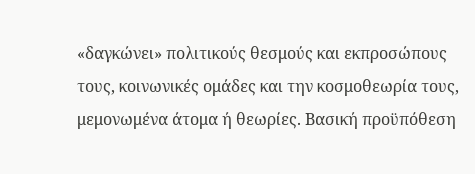«δαγκώνει» πολιτικούς θεσμούς και εκπροσώπους τους, κοινωνικές ομάδες και την κοσμοθεωρία τους, μεμονωμένα άτομα ή θεωρίες. Βασική προϋπόθεση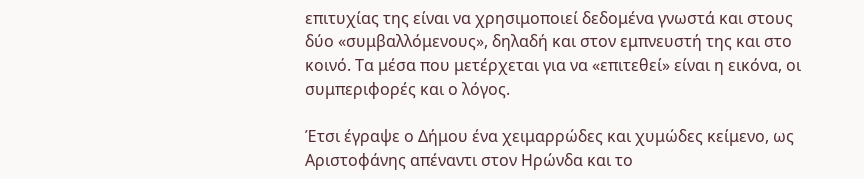επιτυχίας της είναι να χρησιμοποιεί δεδομένα γνωστά και στους δύο «συμβαλλόμενους», δηλαδή και στον εμπνευστή της και στο κοινό. Τα μέσα που μετέρχεται για να «επιτεθεί» είναι η εικόνα, οι συμπεριφορές και ο λόγος.

Έτσι έγραψε ο Δήμου ένα χειμαρρώδες και χυμώδες κείμενο, ως Αριστοφάνης απέναντι στον Ηρώνδα και το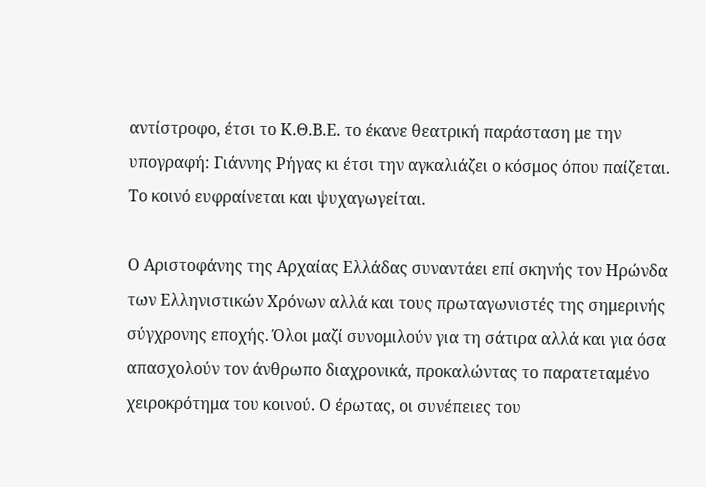αντίστροφο, έτσι το Κ.Θ.Β.Ε. το έκανε θεατρική παράσταση με την υπογραφή: Γιάννης Ρήγας κι έτσι την αγκαλιάζει ο κόσμος όπου παίζεται. Το κοινό ευφραίνεται και ψυχαγωγείται.

Ο Αριστοφάνης της Αρχαίας Ελλάδας συναντάει επί σκηνής τον Ηρώνδα των Ελληνιστικών Χρόνων αλλά και τους πρωταγωνιστές της σημερινής σύγχρονης εποχής. Όλοι μαζί συνομιλούν για τη σάτιρα αλλά και για όσα απασχολούν τον άνθρωπο διαχρονικά, προκαλώντας το παρατεταμένο χειροκρότημα του κοινού. Ο έρωτας, οι συνέπειες του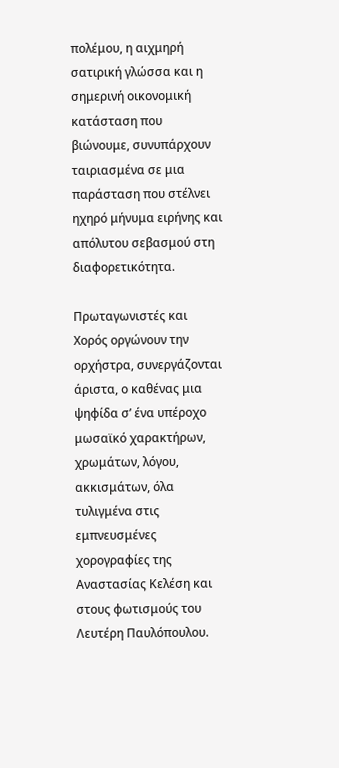πολέμου, η αιχμηρή σατιρική γλώσσα και η σημερινή οικονομική κατάσταση που βιώνουμε, συνυπάρχουν ταιριασμένα σε μια παράσταση που στέλνει ηχηρό μήνυμα ειρήνης και απόλυτου σεβασμού στη διαφορετικότητα.

Πρωταγωνιστές και Χορός οργώνουν την ορχήστρα, συνεργάζονται άριστα, ο καθένας μια ψηφίδα σ’ ένα υπέροχο μωσαϊκό χαρακτήρων, χρωμάτων, λόγου, ακκισμάτων, όλα τυλιγμένα στις εμπνευσμένες χορογραφίες της Αναστασίας Κελέση και στους φωτισμούς του Λευτέρη Παυλόπουλου.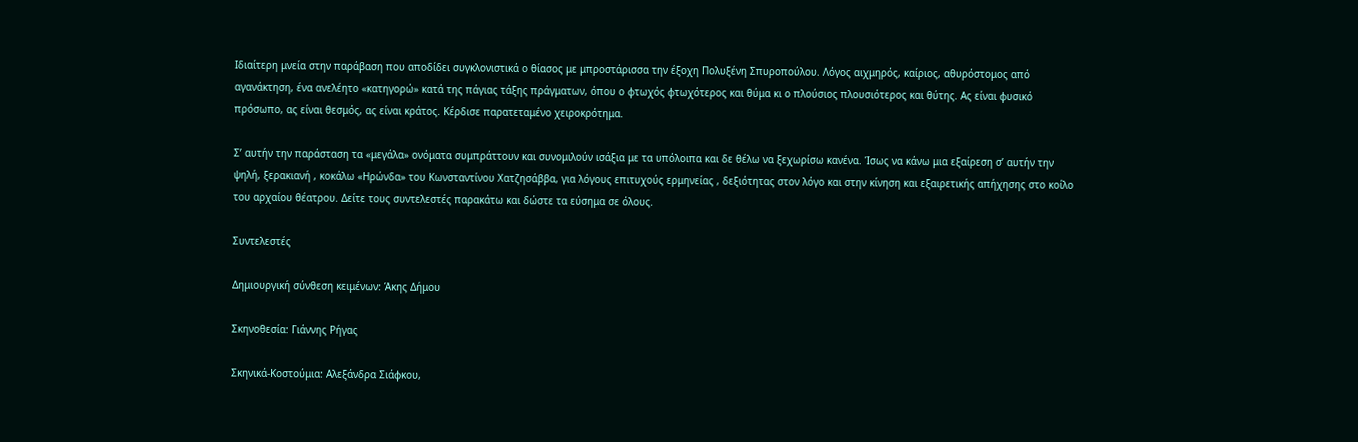Ιδιαίτερη μνεία στην παράβαση που αποδίδει συγκλονιστικά ο θίασος με μπροστάρισσα την έξοχη Πολυξένη Σπυροπούλου. Λόγος αιχμηρός, καίριος, αθυρόστομος από αγανάκτηση, ένα ανελέητο «κατηγορώ» κατά της πάγιας τάξης πράγματων, όπου ο φτωχός φτωχότερος και θύμα κι ο πλούσιος πλουσιότερος και θύτης. Ας είναι φυσικό πρόσωπο, ας είναι θεσμός, ας είναι κράτος. Κέρδισε παρατεταμένο χειροκρότημα.

Σ’ αυτήν την παράσταση τα «μεγάλα» ονόματα συμπράττουν και συνομιλούν ισάξια με τα υπόλοιπα και δε θέλω να ξεχωρίσω κανένα. Ίσως να κάνω μια εξαίρεση σ’ αυτήν την ψηλή, ξερακιανή , κοκάλω «Ηρώνδα» του Κωνσταντίνου Χατζησάββα, για λόγους επιτυχούς ερμηνείας , δεξιότητας στον λόγο και στην κίνηση και εξαιρετικής απήχησης στο κοίλο του αρχαίου θέατρου. Δείτε τους συντελεστές παρακάτω και δώστε τα εύσημα σε όλους.

Συντελεστές

Δημιουργική σύνθεση κειμένων: Άκης Δήμου

Σκηνοθεσία: Γιάννης Ρήγας

Σκηνικά-Κοστούμια: Αλεξάνδρα Σιάφκου,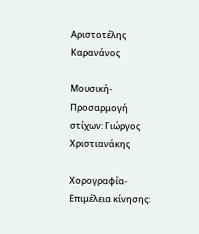Αριστοτέλης Καρανάνος

Μουσική-Προσαρμογή στίχων: Γιώργος Χριστιανάκης

Χορογραφία-Επιμέλεια κίνησης: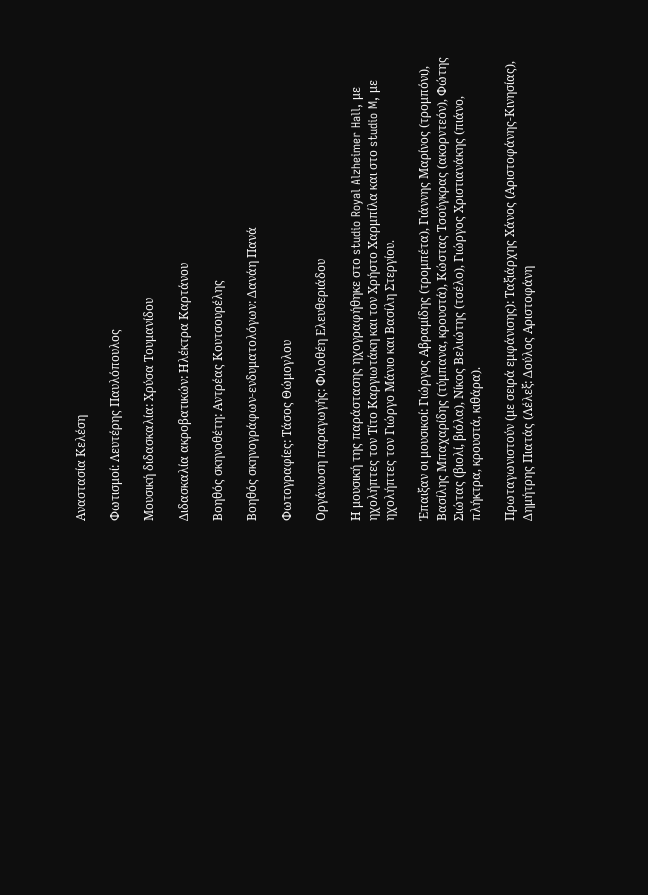Αναστασία Κελέση

Φωτισμοί: Λευτέρης Παυλόπουλος

Μουσική διδασκαλία: Χρύσα Τουμανίδου

Διδασκαλία ακροβατικών: Ηλέκτρα Καρτάνου

Βοηθός σκηνοθέτη: Αντρέας Κουτσουρέλης

Βοηθός σκηνογράφων-ενδυματολόγων: Δανάη Πανά

Φωτογραφίες: Τάσος Θώμογλου

Οργάνωση παραγωγής: Φιλοθέη Ελευθεριάδου

Η μουσική της παράστασης ηχογραφήθηκε στο studio Royal Alzheimer Hall, με ηχολήπτες τον Τίτο Καργιωτάκη και τον Χρήστο Χαρμπίλα και στο studio M, με ηχολήπτες τον Γιώργο Μάνιο και Βασίλη Στεργίου.

Έπαιξαν οι μουσικοί: Γιώργος Αβραμίδης (τρομπέτα), Γιάννης Μαρίνος (τρομπόνι), Βασίλης Μπαχαρίδης (τύμπανα, κρουστά), Κώστας Τσούγκρας (ακορντεόν), Φώτης Σιώτας (βιολί, βιόλα), Νίκος Βελιώτης (τσέλο), Γιώργος Χριστιανάκης (πιάνο, πλήκτρα, κρουστά, κιθάρα).

Πρωταγωνιστούν (με σειρά εμφάνισης): Ταξιάρχης Χάνος (Αριστοφάνης-Κινησίας), Δημήτρης Πιατάς (Λέλεξ: Δούλος Αριστοφάνη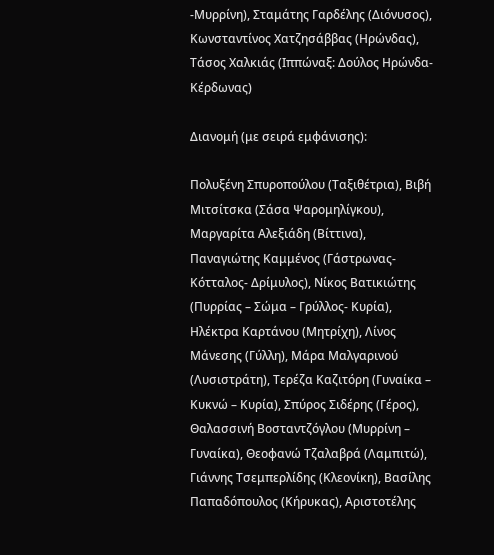-Μυρρίνη), Σταμάτης Γαρδέλης (Διόνυσος), Κωνσταντίνος Χατζησάββας (Ηρώνδας), Τάσος Χαλκιάς (Ιππώναξ: Δούλος Ηρώνδα- Κέρδωνας)

Διανομή (με σειρά εμφάνισης):

Πολυξένη Σπυροπούλου (Ταξιθέτρια), Βιβή Μιτσίτσκα (Σάσα Ψαρομηλίγκου), Μαργαρίτα Αλεξιάδη (Βίττινα), Παναγιώτης Καμμένος (Γάστρωνας- Κότταλος- Δρίμυλος), Νίκος Βατικιώτης (Πυρρίας – Σώμα – Γρύλλος- Κυρία), Ηλέκτρα Καρτάνου (Μητρίχη), Λίνος Μάνεσης (Γύλλη), Μάρα Μαλγαρινού (Λυσιστράτη), Τερέζα Καζιτόρη (Γυναίκα – Κυκνώ – Κυρία), Σπύρος Σιδέρης (Γέρος), Θαλασσινή Βοσταντζόγλου (Μυρρίνη – Γυναίκα), Θεοφανώ Τζαλαβρά (Λαμπιτώ), Γιάννης Τσεμπερλίδης (Κλεονίκη), Βασίλης Παπαδόπουλος (Κήρυκας), Αριστοτέλης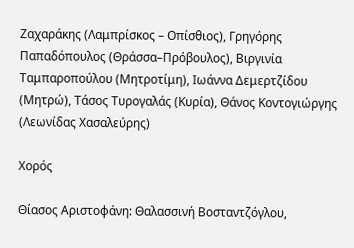Ζαχαράκης (Λαμπρίσκος – Οπίσθιος), Γρηγόρης Παπαδόπουλος (Θράσσα–Πρόβουλος), Βιργινία Ταμπαροπούλου (Μητροτίμη), Ιωάννα Δεμερτζίδου (Μητρώ), Τάσος Τυρογαλάς (Κυρία), Θάνος Κοντογιώργης (Λεωνίδας Χασαλεύρης)

Χορός

Θίασος Αριστοφάνη: Θαλασσινή Βοσταντζόγλου,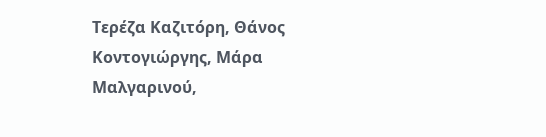Τερέζα Καζιτόρη, Θάνος Κοντογιώργης, Μάρα Μαλγαρινού,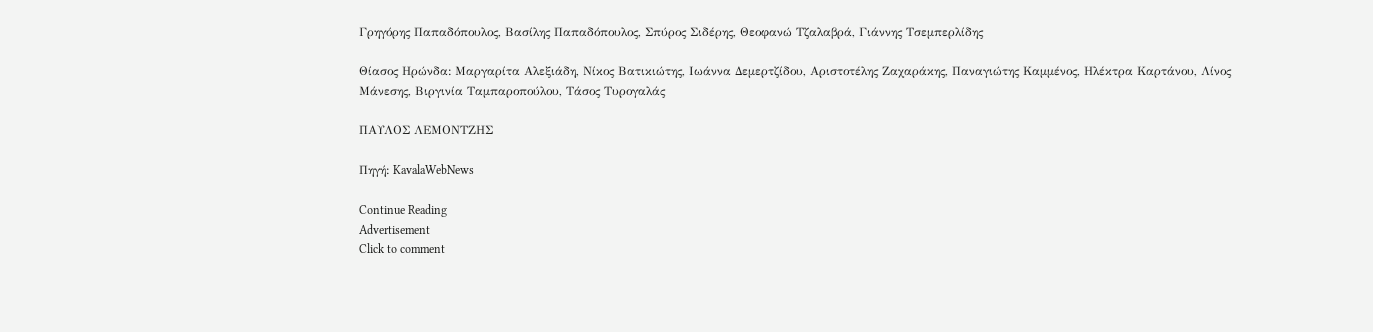Γρηγόρης Παπαδόπουλος, Βασίλης Παπαδόπουλος, Σπύρος Σιδέρης, Θεοφανώ Τζαλαβρά, Γιάννης Τσεμπερλίδης

Θίασος Ηρώνδα: Μαργαρίτα Αλεξιάδη, Νίκος Βατικιώτης, Ιωάννα Δεμερτζίδου, Αριστοτέλης Ζαχαράκης, Παναγιώτης Καμμένος, Ηλέκτρα Καρτάνου, Λίνος Μάνεσης, Βιργινία Ταμπαροπούλου, Τάσος Τυρογαλάς

ΠΑΥΛΟΣ ΛΕΜΟΝΤΖΗΣ

Πηγή: KavalaWebNews

Continue Reading
Advertisement
Click to comment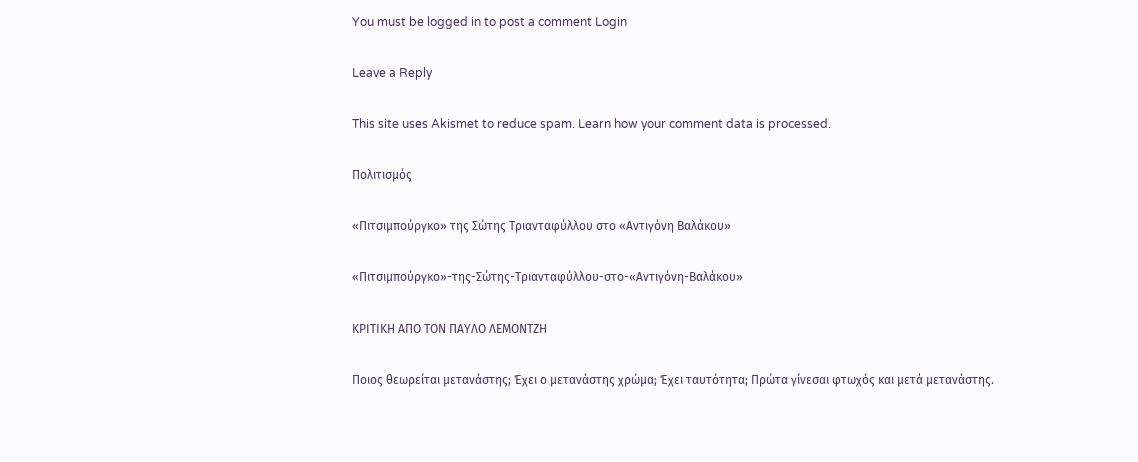You must be logged in to post a comment Login

Leave a Reply

This site uses Akismet to reduce spam. Learn how your comment data is processed.

Πολιτισμός

«Πιτσιμπούργκο» της Σώτης Τριανταφύλλου στο «Αντιγόνη Βαλάκου»

«Πιτσιμπούργκο»-της-Σώτης-Τριανταφύλλου-στο-«Αντιγόνη-Βαλάκου»

ΚΡΙΤΙΚΗ ΑΠΟ ΤΟΝ ΠΑΥΛΟ ΛΕΜΟΝΤΖΗ

Ποιος θεωρείται μετανάστης; Έχει ο μετανάστης χρώμα; Έχει ταυτότητα; Πρώτα γίνεσαι φτωχός και μετά μετανάστης.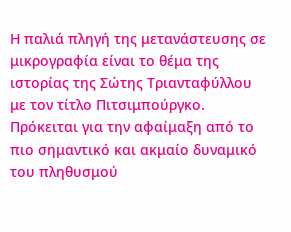Η παλιά πληγή της μετανάστευσης σε μικρογραφία είναι το θέμα της ιστορίας της Σώτης Τριανταφύλλου με τον τίτλο Πιτσιμπούργκο. Πρόκειται για την αφαίμαξη από το πιο σημαντικό και ακμαίο δυναμικό του πληθυσμού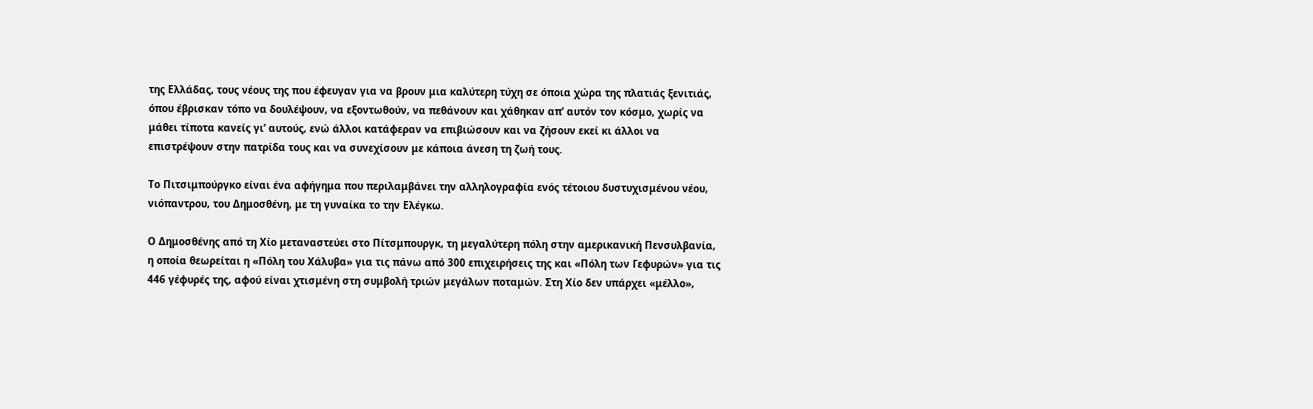της Ελλάδας, τους νέους της που έφευγαν για να βρουν μια καλύτερη τύχη σε όποια χώρα της πλατιάς ξενιτιάς, όπου έβρισκαν τόπο να δουλέψουν, να εξοντωθούν, να πεθάνουν και χάθηκαν απ’ αυτόν τον κόσμο, χωρίς να μάθει τίποτα κανείς γι’ αυτούς, ενώ άλλοι κατάφεραν να επιβιώσουν και να ζήσουν εκεί κι άλλοι να επιστρέψουν στην πατρίδα τους και να συνεχίσουν με κάποια άνεση τη ζωή τους.

Το Πιτσιμπούργκο είναι ένα αφήγημα που περιλαμβάνει την αλληλογραφία ενός τέτοιου δυστυχισμένου νέου, νιόπαντρου, του Δημοσθένη, με τη γυναίκα το την Ελέγκω.

Ο Δημοσθένης από τη Χίο μεταναστεύει στο Πίτσμπουργκ, τη μεγαλύτερη πόλη στην αμερικανική Πενσυλβανία, η οποία θεωρείται η «Πόλη του Χάλυβα» για τις πάνω από 300 επιχειρήσεις της και «Πόλη των Γεφυρών» για τις 446 γέφυρές της, αφού είναι χτισμένη στη συμβολή τριών μεγάλων ποταμών. Στη Χίο δεν υπάρχει «μέλλο»,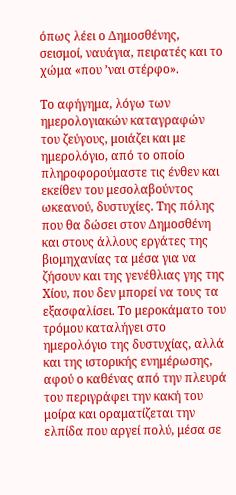όπως λέει ο Δημοσθένης, σεισμοί, ναυάγια, πειρατές και το χώμα «που ’ναι στέρφο».

Το αφήγημα, λόγω των ημερολογιακών καταγραφών του ζεύγους, μοιάζει και με ημερολόγιο, από το οποίο πληροφορούμαστε τις ένθεν και εκείθεν του μεσολαβούντος ωκεανού, δυστυχίες. Της πόλης που θα δώσει στον Δημοσθένη και στους άλλους εργάτες της βιομηχανίας τα μέσα για να ζήσουν και της γενέθλιας γης της Χίου, που δεν μπορεί να τους τα εξασφαλίσει. Το μεροκάματο του τρόμου καταλήγει στο ημερολόγιο της δυστυχίας, αλλά και της ιστορικής ενημέρωσης, αφού ο καθένας από την πλευρά του περιγράφει την κακή του μοίρα και οραματίζεται την ελπίδα που αργεί πολύ, μέσα σε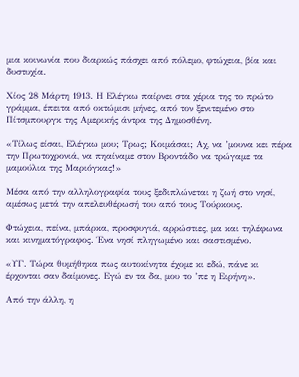μια κοινωνία που διαρκώς πάσχει από πόλεμο, φτώχεια, βία και δυστυχία.

Χίος 28 Μάρτη 1913. Η Ελέγκω παίρνει στα χέρια της το πρώτο γράμμα, έπειτα από οκτώμισι μήνες, από τον ξενιτεμένο στο Πίτσμπουργκ της Αμερικής άντρα της Δημοσθένη.

«Τίλως είσαι, Ελέγκω μου; Τρως; Κοιμάσαι; Αχ, να ’μουνα κει πέρα την Πρωτοχρονιά, να πηαίναμε στον Βροντάδο να τρώγαμε τα μαμούλια της Μαριόγκας!»

Μέσα από την αλληλογραφία τους ξεδιπλώνεται η ζωή στο νησί, αμέσως μετά την απελευθέρωσή του από τους Τούρκους.

Φτώχεια, πείνα, μπάρκα, προσφυγιά, αρρώστιες, μα και τηλέφωνα και κινηματόγραφος. Ένα νησί πληγωμένο και σαστισμένο.

«ΥΓ. Τώρα θυμήθηκα πως αυτοκίνητα έχομε κι εδώ, πάνε κι έρχονται σαν δαίμονες. Εγώ εν τα δα, μου το ’πε η Ειρήνη».

Από την άλλη, η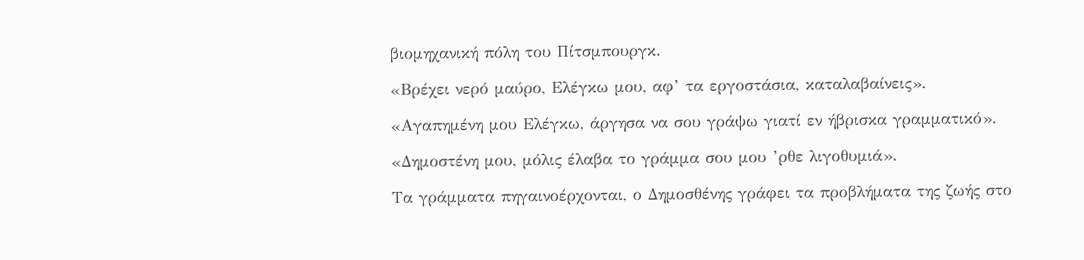βιομηχανική πόλη του Πίτσμπουργκ.

«Βρέχει νερό μαύρο, Ελέγκω μου, αφ’ τα εργοστάσια, καταλαβαίνεις».

«Αγαπημένη μου Ελέγκω, άργησα να σου γράψω γιατί εν ήβρισκα γραμματικό».

«Δημοστένη μου, μόλις έλαβα το γράμμα σου μου ’ρθε λιγοθυμιά».

Τα γράμματα πηγαινοέρχονται, ο Δημοσθένης γράφει τα προβλήματα της ζωής στο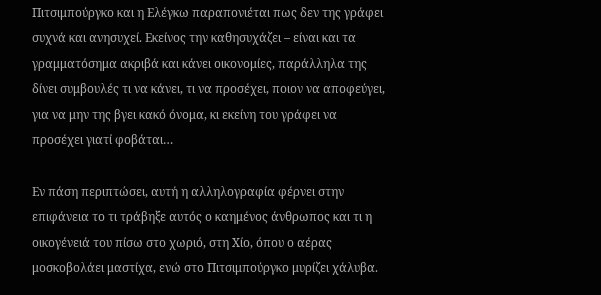Πιτσιμπούργκο και η Ελέγκω παραπονιέται πως δεν της γράφει συχνά και ανησυχεί. Εκείνος την καθησυχάζει – είναι και τα γραμματόσημα ακριβά και κάνει οικονομίες, παράλληλα της δίνει συμβουλές τι να κάνει, τι να προσέχει, ποιον να αποφεύγει, για να μην της βγει κακό όνομα, κι εκείνη του γράφει να προσέχει γιατί φοβάται…

Εν πάση περιπτώσει, αυτή η αλληλογραφία φέρνει στην επιφάνεια το τι τράβηξε αυτός ο καημένος άνθρωπος και τι η οικογένειά του πίσω στο χωριό, στη Χίο, όπου ο αέρας μοσκοβολάει μαστίχα, ενώ στο Πιτσιμπούργκο μυρίζει χάλυβα.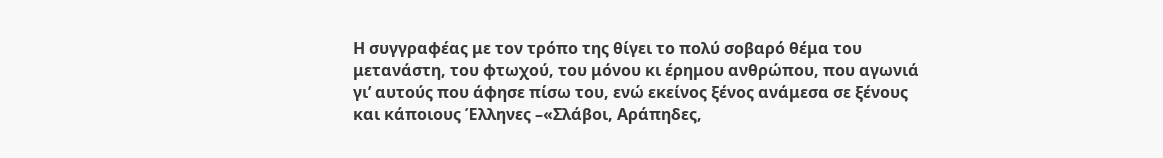Η συγγραφέας με τον τρόπο της θίγει το πολύ σοβαρό θέμα του μετανάστη, του φτωχού, του μόνου κι έρημου ανθρώπου, που αγωνιά γι’ αυτούς που άφησε πίσω του, ενώ εκείνος ξένος ανάμεσα σε ξένους και κάποιους Έλληνες –«Σλάβοι, Αράπηδες,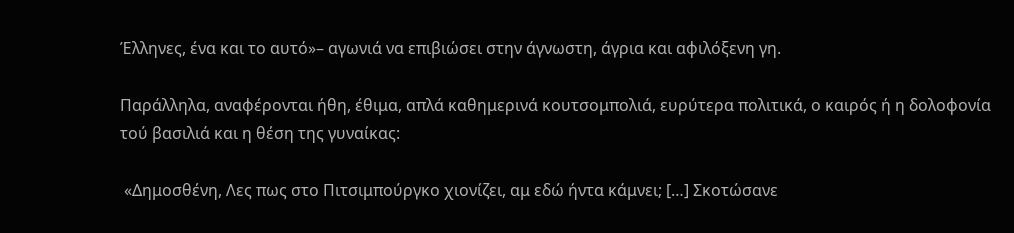Έλληνες, ένα και το αυτό»– αγωνιά να επιβιώσει στην άγνωστη, άγρια και αφιλόξενη γη.

Παράλληλα, αναφέρονται ήθη, έθιμα, απλά καθημερινά κουτσομπολιά, ευρύτερα πολιτικά, ο καιρός ή η δολοφονία τού βασιλιά και η θέση της γυναίκας:

 «Δημοσθένη, Λες πως στο Πιτσιμπούργκο χιονίζει, αμ εδώ ήντα κάμνει; […] Σκοτώσανε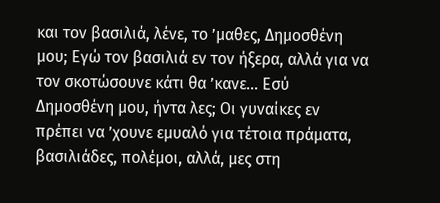και τον βασιλιά, λένε, το ’μαθες, Δημοσθένη μου; Εγώ τον βασιλιά εν τον ήξερα, αλλά για να τον σκοτώσουνε κάτι θα ’κανε… Εσύ Δημοσθένη μου, ήντα λες; Οι γυναίκες εν πρέπει να ’χουνε εμυαλό για τέτοια πράματα, βασιλιάδες, πολέμοι, αλλά, μες στη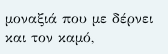μοναξιά που με δέρνει και τον καμό,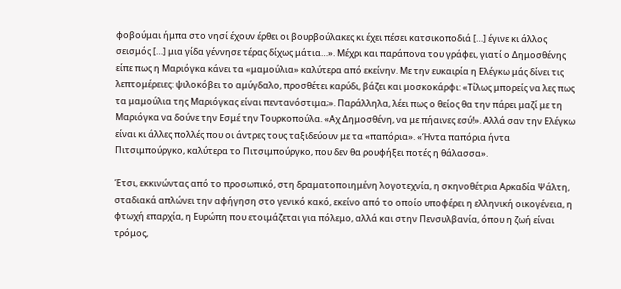φοβούμαι ήμπα στο νησί έχουν έρθει οι βουρβούλακες κι έχει πέσει κατσικοποδιά […] έγινε κι άλλος σεισμός […] μια γίδα γέννησε τέρας δίχως μάτια…». Μέχρι και παράπονα του γράφει, γιατί ο Δημοσθένης είπε πως η Μαριόγκα κάνει τα «μαμούλια» καλύτερα από εκείνην. Με την ευκαιρία η Ελέγκω μάς δίνει τις λεπτομέρειες: ψιλοκόβει το αμύγδαλο, προσθέτει καρύδι, βάζει και μοσκοκάρφι: «Τίλως μπορείς να λες πως τα μαμούλια της Μαριόγκας είναι πεντανόστιμα;». Παράλληλα, λέει πως ο θείος θα την πάρει μαζί με τη Μαριόγκα να δούνε την Εσμέ την Τουρκοπούλα. «Αχ Δημοσθένη, να με πήαινες εσύ!». Αλλά σαν την Ελέγκω είναι κι άλλες πολλές που οι άντρες τους ταξιδεύουν με τα «παπόρια». «Ήντα παπόρια ήντα Πιτσιμπούργκο, καλύτερα το Πιτσιμπούργκο, που δεν θα ρουφήξει ποτές η θάλασσα».

Έτσι, εκκινώντας από το προσωπικό, στη δραματοποιημένη λογοτεχνία, η σκηνοθέτρια Αρκαδία Ψάλτη, σταδιακά απλώνει την αφήγηση στο γενικό κακό, εκείνο από το οποίο υποφέρει η ελληνική οικογένεια, η φτωχή επαρχία, η Ευρώπη που ετοιμάζεται για πόλεμο, αλλά και στην Πενσυλβανία, όπου η ζωή είναι τρόμος,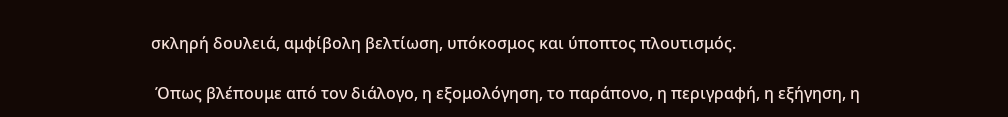σκληρή δουλειά, αμφίβολη βελτίωση, υπόκοσμος και ύποπτος πλουτισμός.

 Όπως βλέπουμε από τον διάλογο, η εξομολόγηση, το παράπονο, η περιγραφή, η εξήγηση, η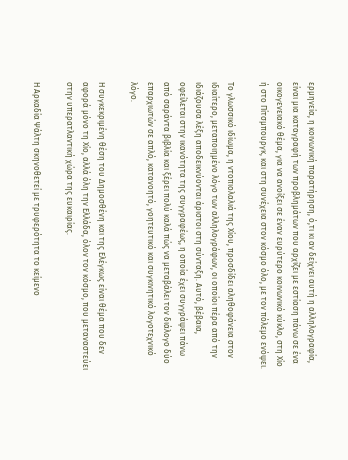ερμηνεία, η κοινωνική παρατήρηση, ό,τι κι αν δείχνει αυτή η αλληλογραφία, είναι μια καταγραφή των προβλημάτων που αρχίζει με εστίαση πάνω σε ένα οικογενειακό θέμα, για να ανοίξει σε έναν ευρύτερο κοινωνικό κύκλο, στη Χίο ή στο Πίτσμπουργκ, και στη συνέχεια στον κόσμο όλο, με τον πόλεμο ενόψει.

Το γλωσσικό ιδίωμα, η ντοπιολαλιά της Χίου, προσδίδει αληθοφάνεια στον ιδιαίτερο, μεταποιημένο λόγο των αλληλογράφων, οι οποίοι πέρα από την ιδιάζουσα λέξη αποδεικνύονται άριστοι στη σύνταξη. Αυτό, βέβαια, οφείλεται στην ικανότητα της συγγραφέως, η οποία έχει συγγράψει πάνω από σαράντα βιβλία και ξέρει πολύ καλά πώς να μεταβάλει τον διάλογο δύο επαρχιωτών σε απλό, κατανοητό, γοητευτικό και συγκινητικό λογοτεχνικό λόγο.

Η συγκεκριμένη θέση του Δημοσθένη και της Ελέγκως είναι θέμα που δεν αφορά μόνο τη Χίο, αλλά όλη την Ελλάδα, όλον τον κόσμο, που μεταναστεύει στην υπερατλαντική χώρα της ευκαιρίας.

Η Αρκαδία Ψάλτη σκηνοθετεί με τρυφερότητα το κείμενο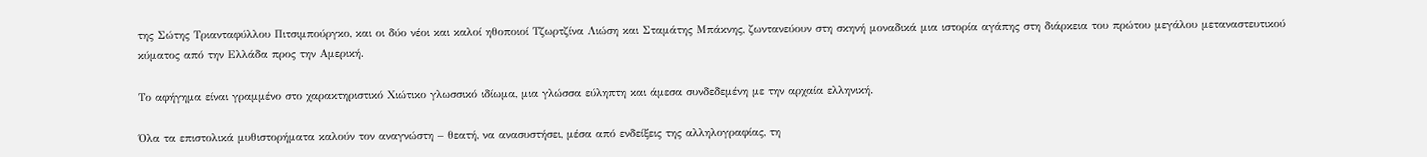της Σώτης Τριανταφύλλου Πιτσιμπούργκο, και οι δύο νέοι και καλοί ηθοποιοί Τζωρτζίνα Λιώση και Σταμάτης Μπάκνης, ζωντανεύουν στη σκηνή μοναδικά μια ιστορία αγάπης στη διάρκεια του πρώτου μεγάλου μεταναστευτικού κύματος από την Ελλάδα προς την Αμερική.

Το αφήγημα είναι γραμμένο στο χαρακτηριστικό Χιώτικο γλωσσικό ιδίωμα, μια γλώσσα εύληπτη και άμεσα συνδεδεμένη με την αρχαία ελληνική.

Όλα τα επιστολικά μυθιστορήματα καλούν τον αναγνώστη – θεατή, να ανασυστήσει, μέσα από ενδείξεις της αλληλογραφίας, τη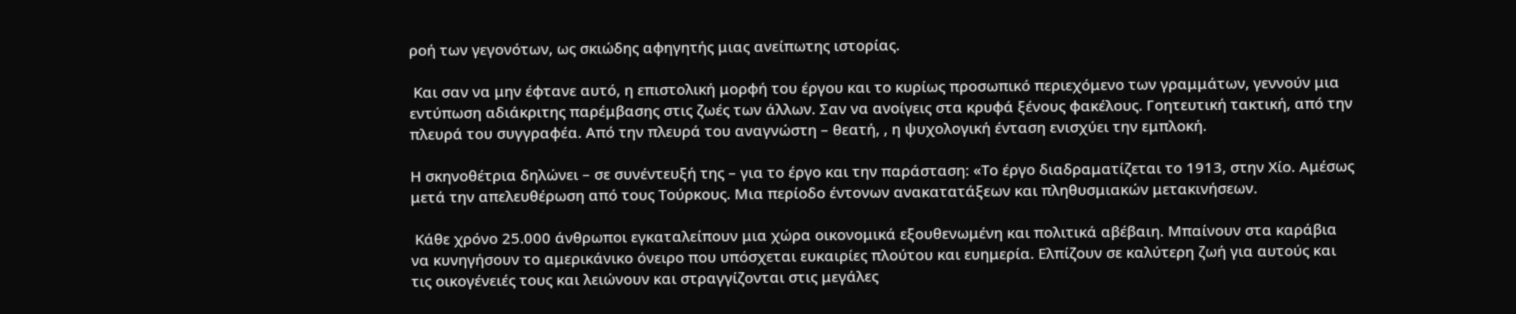ροή των γεγονότων, ως σκιώδης αφηγητής μιας ανείπωτης ιστορίας.

 Και σαν να μην έφτανε αυτό, η επιστολική μορφή του έργου και το κυρίως προσωπικό περιεχόμενο των γραμμάτων, γεννούν μια εντύπωση αδιάκριτης παρέμβασης στις ζωές των άλλων. Σαν να ανοίγεις στα κρυφά ξένους φακέλους. Γοητευτική τακτική, από την πλευρά του συγγραφέα. Από την πλευρά του αναγνώστη – θεατή, , η ψυχολογική ένταση ενισχύει την εμπλοκή.

Η σκηνοθέτρια δηλώνει – σε συνέντευξή της – για το έργο και την παράσταση: «Το έργο διαδραματίζεται το 1913, στην Χίο. Αμέσως μετά την απελευθέρωση από τους Τούρκους. Μια περίοδο έντονων ανακατατάξεων και πληθυσμιακών μετακινήσεων.

 Κάθε χρόνο 25.000 άνθρωποι εγκαταλείπουν μια χώρα οικονομικά εξουθενωμένη και πολιτικά αβέβαιη. Μπαίνουν στα καράβια να κυνηγήσουν το αμερικάνικο όνειρο που υπόσχεται ευκαιρίες πλούτου και ευημερία. Ελπίζουν σε καλύτερη ζωή για αυτούς και τις οικογένειές τους και λειώνουν και στραγγίζονται στις μεγάλες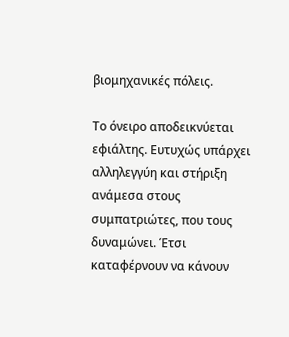βιομηχανικές πόλεις.

Το όνειρο αποδεικνύεται εφιάλτης. Ευτυχώς υπάρχει αλληλεγγύη και στήριξη ανάμεσα στους συμπατριώτες, που τους δυναμώνει. Έτσι καταφέρνουν να κάνουν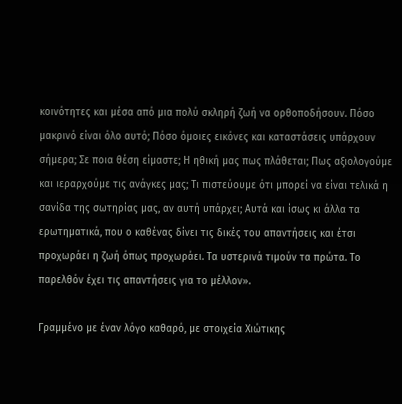κοινότητες και μέσα από μια πολύ σκληρή ζωή να ορθοποδήσουν. Πόσο μακρινό είναι όλο αυτό; Πόσο όμοιες εικόνες και καταστάσεις υπάρχουν σήμερα; Σε ποια θέση είμαστε; Η ηθική μας πως πλάθεται; Πως αξιολογούμε και ιεραρχούμε τις ανάγκες μας; Τι πιστεύουμε ότι μπορεί να είναι τελικά η σανίδα της σωτηρίας μας, αν αυτή υπάρχει; Αυτά και ίσως κι άλλα τα ερωτηματικά, που ο καθένας δίνει τις δικές του απαντήσεις και έτσι προχωράει η ζωή όπως προχωράει. Τα υστερινά τιμούν τα πρώτα. Το παρελθόν έχει τις απαντήσεις για το μέλλον».

Γραμμένο με έναν λόγο καθαρό, με στοιχεία Χιώτικης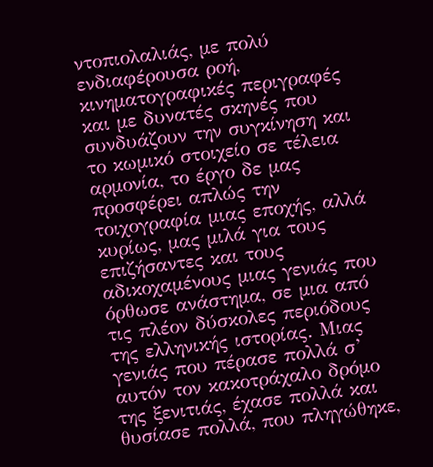ντοπιολαλιάς, με πολύ ενδιαφέρουσα ροή, κινηματογραφικές περιγραφές και με δυνατές σκηνές που συνδυάζουν την συγκίνηση και το κωμικό στοιχείο σε τέλεια αρμονία, το έργο δε μας προσφέρει απλώς την τοιχογραφία μιας εποχής, αλλά κυρίως, μας μιλά για τους επιζήσαντες και τους αδικοχαμένους μιας γενιάς που όρθωσε ανάστημα, σε μια από τις πλέον δύσκολες περιόδους της ελληνικής ιστορίας. Μιας γενιάς που πέρασε πολλά σ’ αυτόν τον κακοτράχαλο δρόμο της ξενιτιάς, έχασε πολλά και θυσίασε πολλά, που πληγώθηκε,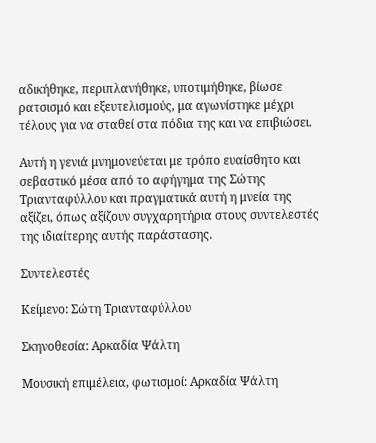αδικήθηκε, περιπλανήθηκε, υποτιμήθηκε, βίωσε ρατσισμό και εξευτελισμούς, μα αγωνίστηκε μέχρι τέλους για να σταθεί στα πόδια της και να επιβιώσει.

Αυτή η γενιά μνημονεύεται με τρόπο ευαίσθητο και σεβαστικό μέσα από το αφήγημα της Σώτης Τριανταφύλλου και πραγματικά αυτή η μνεία της αξίζει, όπως αξίζουν συγχαρητήρια στους συντελεστές της ιδιαίτερης αυτής παράστασης.

Συντελεστές

Κείμενο: Σώτη Τριανταφύλλου

Σκηνοθεσία: Αρκαδία Ψάλτη

Μουσική επιμέλεια, φωτισμοί: Αρκαδία Ψάλτη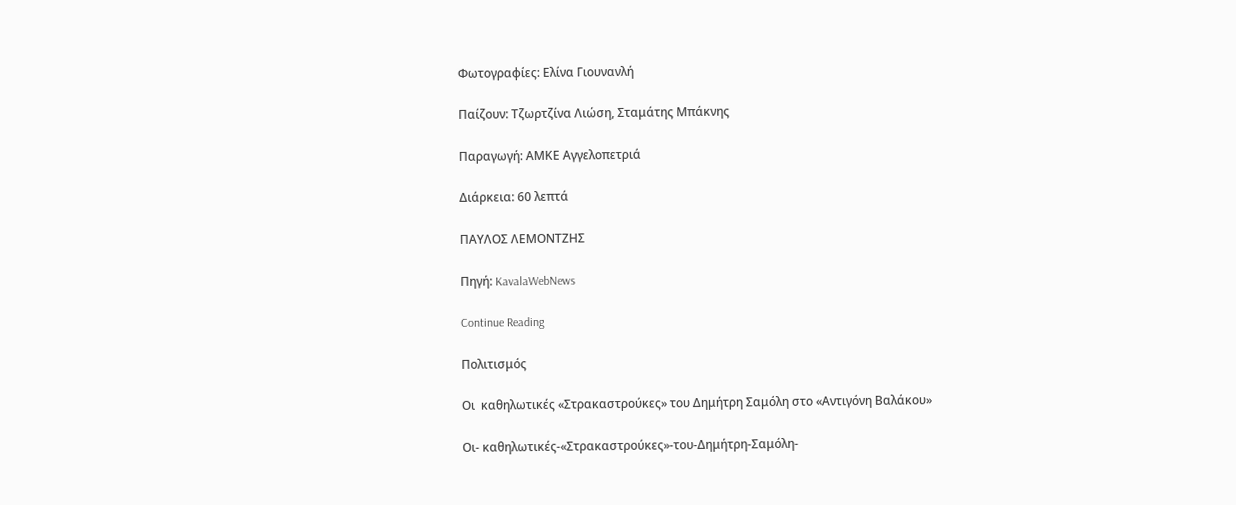Φωτογραφίες: Ελίνα Γιουνανλή

Παίζουν: Τζωρτζίνα Λιώση, Σταμάτης Μπάκνης

Παραγωγή: ΑΜΚΕ Αγγελοπετριά

Διάρκεια: 60 λεπτά

ΠΑΥΛΟΣ ΛΕΜΟΝΤΖΗΣ

Πηγή: KavalaWebNews

Continue Reading

Πολιτισμός

Οι  καθηλωτικές «Στρακαστρούκες» του Δημήτρη Σαμόλη στο «Αντιγόνη Βαλάκου»

Οι- καθηλωτικές-«Στρακαστρούκες»-του-Δημήτρη-Σαμόλη-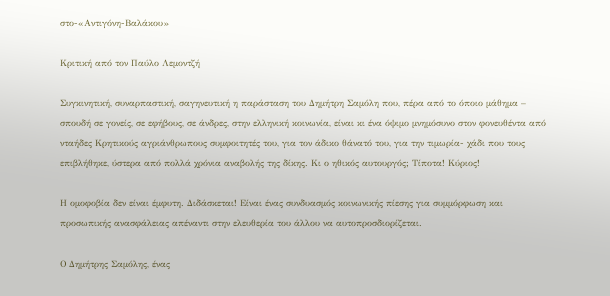στο-«Αντιγόνη-Βαλάκου»

Κριτική από τον Παύλο Λεμοντζή

Συγκινητική, συναρπαστική, σαγηνευτική η παράσταση του Δημήτρη Σαμόλη που, πέρα από το όποιο μάθημα – σπουδή σε γονείς, σε εφήβους, σε άνδρες, στην ελληνική κοινωνία, είναι κι ένα όψιμο μνημόσυνο στον φονευθέντα από νταήδες Κρητικούς αγριάνθρωπους συμφοιτητές του, για τον άδικο θάνατό του, για την τιμωρία- χάδι που τους επιβλήθηκε, ύστερα από πολλά χρόνια αναβολής της δίκης. Κι ο ηθικός αυτουργός; Τίποτα! Κύριος!

Η ομοφοβία δεν είναι έμφυτη. Διδάσκεται! Είναι ένας συνδυασμός κοινωνικής πίεσης για συμμόρφωση και προσωπικής ανασφάλειας απέναντι στην ελευθερία του άλλου να αυτοπροσδιορίζεται.

Ο Δημήτρης Σαμόλης, ένας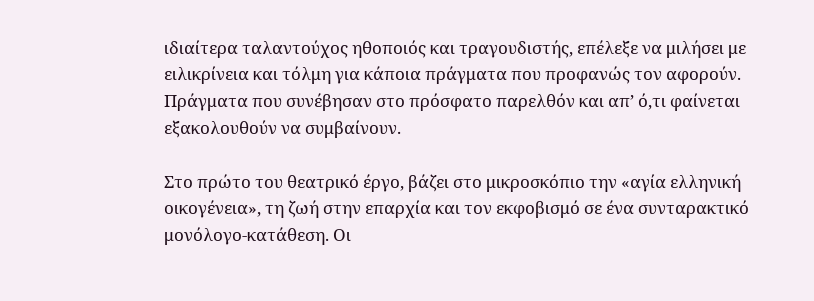ιδιαίτερα ταλαντούχος ηθοποιός και τραγουδιστής, επέλεξε να μιλήσει με ειλικρίνεια και τόλμη για κάποια πράγματα που προφανώς τον αφορούν. Πράγματα που συνέβησαν στο πρόσφατο παρελθόν και απ’ ό,τι φαίνεται εξακολουθούν να συμβαίνουν.

Στο πρώτο του θεατρικό έργο, βάζει στο μικροσκόπιο την «αγία ελληνική οικογένεια», τη ζωή στην επαρχία και τον εκφοβισμό σε ένα συνταρακτικό μονόλογο-κατάθεση. Οι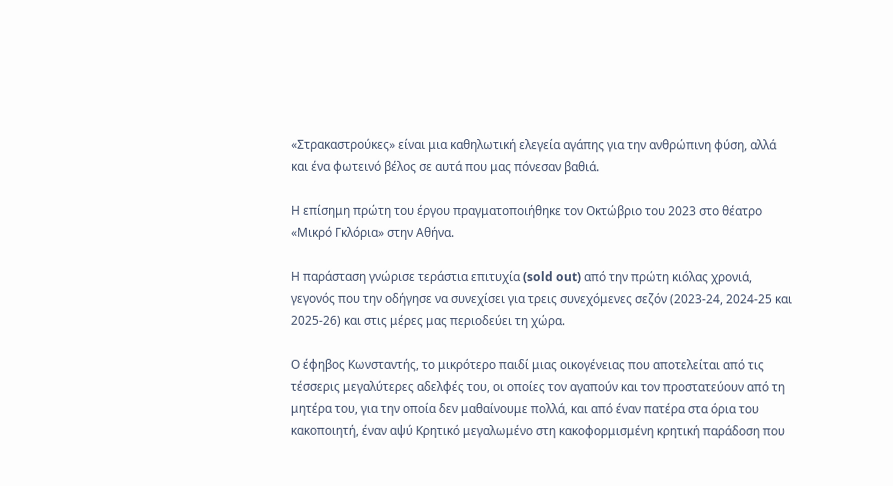«Στρακαστρούκες» είναι μια καθηλωτική ελεγεία αγάπης για την ανθρώπινη φύση, αλλά και ένα φωτεινό βέλος σε αυτά που μας πόνεσαν βαθιά.

Η επίσημη πρώτη του έργου πραγματοποιήθηκε τον Οκτώβριο του 2023 στο θέατρο «Μικρό Γκλόρια» στην Αθήνα.

Η παράσταση γνώρισε τεράστια επιτυχία (sold out) από την πρώτη κιόλας χρονιά, γεγονός που την οδήγησε να συνεχίσει για τρεις συνεχόμενες σεζόν (2023-24, 2024-25 και 2025-26) και στις μέρες μας περιοδεύει τη χώρα.

Ο έφηβος Κωνσταντής, το μικρότερο παιδί μιας οικογένειας που αποτελείται από τις τέσσερις μεγαλύτερες αδελφές του, οι οποίες τον αγαπούν και τον προστατεύουν από τη μητέρα του, για την οποία δεν μαθαίνουμε πολλά, και από έναν πατέρα στα όρια του κακοποιητή, έναν αψύ Κρητικό μεγαλωμένο στη κακοφορμισμένη κρητική παράδοση που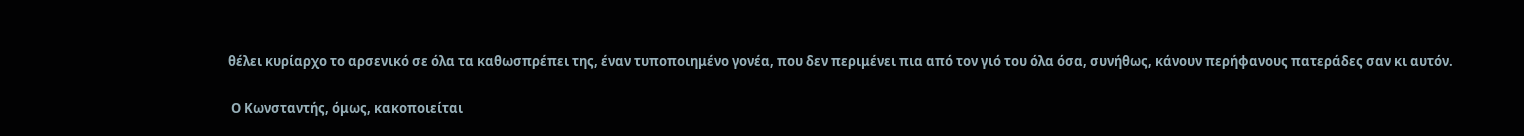θέλει κυρίαρχο το αρσενικό σε όλα τα καθωσπρέπει της, έναν τυποποιημένο γονέα, που δεν περιμένει πια από τον γιό του όλα όσα, συνήθως, κάνουν περήφανους πατεράδες σαν κι αυτόν.

 Ο Κωνσταντής, όμως, κακοποιείται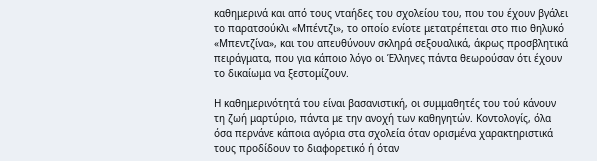καθημερινά και από τους νταήδες του σχολείου του, που του έχουν βγάλει το παρατσούκλι «Μπέντζι», το οποίο ενίοτε μετατρέπεται στο πιο θηλυκό «Μπεντζίνα», και του απευθύνουν σκληρά σεξουαλικά, άκρως προσβλητικά πειράγματα, που για κάποιο λόγο οι Έλληνες πάντα θεωρούσαν ότι έχουν το δικαίωμα να ξεστομίζουν.

Η καθημερινότητά του είναι βασανιστική, οι συμμαθητές του τού κάνουν τη ζωή μαρτύριο, πάντα με την ανοχή των καθηγητών. Κοντολογίς, όλα όσα περνάνε κάποια αγόρια στα σχολεία όταν ορισμένα χαρακτηριστικά τους προδίδουν το διαφορετικό ή όταν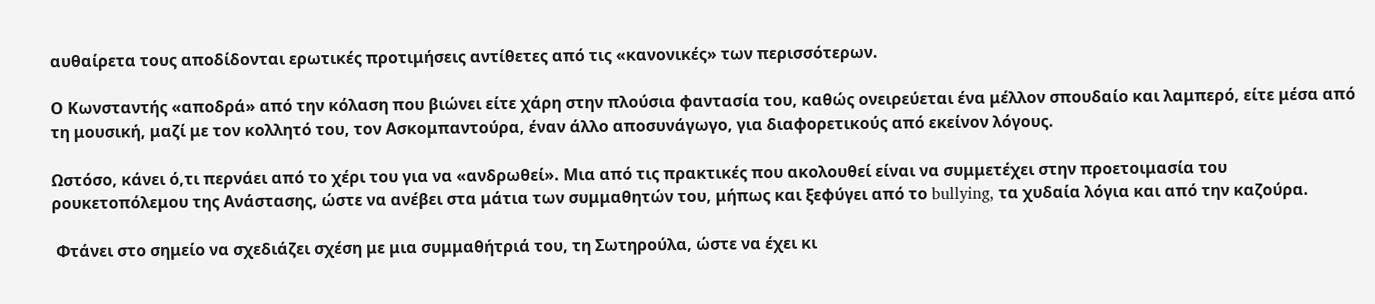αυθαίρετα τους αποδίδονται ερωτικές προτιμήσεις αντίθετες από τις «κανονικές» των περισσότερων.

Ο Κωνσταντής «αποδρά» από την κόλαση που βιώνει είτε χάρη στην πλούσια φαντασία του, καθώς ονειρεύεται ένα μέλλον σπουδαίο και λαμπερό, είτε μέσα από τη μουσική, μαζί με τον κολλητό του, τον Ασκομπαντούρα, έναν άλλο αποσυνάγωγο, για διαφορετικούς από εκείνον λόγους.

Ωστόσο, κάνει ό,τι περνάει από το χέρι του για να «ανδρωθεί». Μια από τις πρακτικές που ακολουθεί είναι να συμμετέχει στην προετοιμασία του ρουκετοπόλεμου της Ανάστασης, ώστε να ανέβει στα μάτια των συμμαθητών του, μήπως και ξεφύγει από το bullying, τα χυδαία λόγια και από την καζούρα.

 Φτάνει στο σημείο να σχεδιάζει σχέση με μια συμμαθήτριά του, τη Σωτηρούλα, ώστε να έχει κι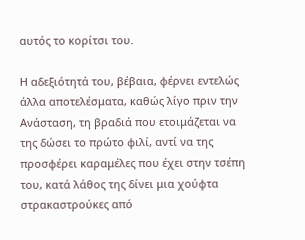αυτός το κορίτσι του.

Η αδεξιότητά του, βέβαια, φέρνει εντελώς άλλα αποτελέσματα, καθώς λίγο πριν την Ανάσταση, τη βραδιά που ετοιμάζεται να της δώσει το πρώτο φιλί, αντί να της προσφέρει καραμέλες που έχει στην τσέπη του, κατά λάθος της δίνει μια χούφτα στρακαστρούκες από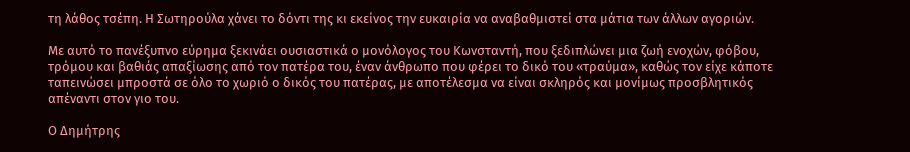τη λάθος τσέπη. Η Σωτηρούλα χάνει το δόντι της κι εκείνος την ευκαιρία να αναβαθμιστεί στα μάτια των άλλων αγοριών.

Με αυτό το πανέξυπνο εύρημα ξεκινάει ουσιαστικά ο μονόλογος του Κωνσταντή, που ξεδιπλώνει μια ζωή ενοχών, φόβου, τρόμου και βαθιάς απαξίωσης από τον πατέρα του, έναν άνθρωπο που φέρει το δικό του «τραύμα», καθώς τον είχε κάποτε ταπεινώσει μπροστά σε όλο το χωριό ο δικός του πατέρας, με αποτέλεσμα να είναι σκληρός και μονίμως προσβλητικός απέναντι στον γιο του.

Ο Δημήτρης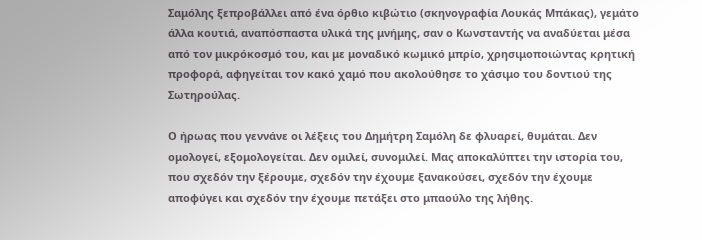Σαμόλης ξεπροβάλλει από ένα όρθιο κιβώτιο (σκηνογραφία Λουκάς Μπάκας), γεμάτο άλλα κουτιά, αναπόσπαστα υλικά της μνήμης, σαν ο Κωνσταντής να αναδύεται μέσα από τον μικρόκοσμό του, και με μοναδικό κωμικό μπρίο, χρησιμοποιώντας κρητική προφορά, αφηγείται τον κακό χαμό που ακολούθησε το χάσιμο του δοντιού της Σωτηρούλας.

Ο ήρωας που γεννάνε οι λέξεις του Δημήτρη Σαμόλη δε φλυαρεί, θυμάται. Δεν ομολογεί, εξομολογείται. Δεν ομιλεί, συνομιλεί. Μας αποκαλύπτει την ιστορία του, που σχεδόν την ξέρουμε, σχεδόν την έχουμε ξανακούσει, σχεδόν την έχουμε αποφύγει και σχεδόν την έχουμε πετάξει στο μπαούλο της λήθης.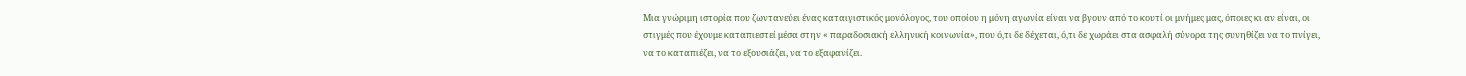Μια γνώριμη ιστορία που ζωντανεύει ένας καταιγιστικός μονόλογος, του οποίου η μόνη αγωνία είναι να βγουν από το κουτί οι μνήμες μας, όποιες κι αν είναι, οι στιγμές που έχουμε καταπιεστεί μέσα στην « παραδοσιακή ελληνική κοινωνία», που ό,τι δε δέχεται, ό,τι δε χωράει στα ασφαλή σύνορα της συνηθίζει να το πνίγει, να το καταπιέζει, να το εξουσιάζει, να το εξαφανίζει.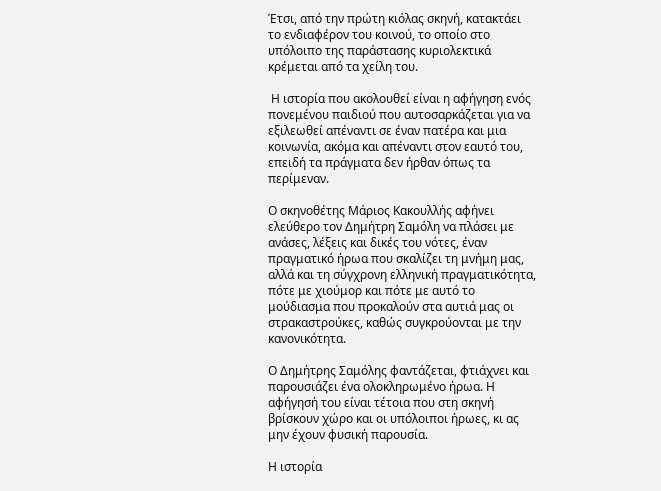Έτσι, από την πρώτη κιόλας σκηνή, κατακτάει το ενδιαφέρον του κοινού, το οποίο στο υπόλοιπο της παράστασης κυριολεκτικά κρέμεται από τα χείλη του.

 Η ιστορία που ακολουθεί είναι η αφήγηση ενός πονεμένου παιδιού που αυτοσαρκάζεται για να εξιλεωθεί απέναντι σε έναν πατέρα και μια κοινωνία, ακόμα και απέναντι στον εαυτό του, επειδή τα πράγματα δεν ήρθαν όπως τα περίμεναν.

Ο σκηνοθέτης Μάριος Κακουλλής αφήνει ελεύθερο τον Δημήτρη Σαμόλη να πλάσει με ανάσες, λέξεις και δικές του νότες, έναν πραγματικό ήρωα που σκαλίζει τη μνήμη μας, αλλά και τη σύγχρονη ελληνική πραγματικότητα, πότε με χιούμορ και πότε με αυτό το μούδιασμα που προκαλούν στα αυτιά μας οι στρακαστρούκες, καθώς συγκρούονται με την κανονικότητα.

Ο Δημήτρης Σαμόλης φαντάζεται, φτιάχνει και παρουσιάζει ένα ολοκληρωμένο ήρωα. Η αφήγησή του είναι τέτοια που στη σκηνή βρίσκουν χώρο και οι υπόλοιποι ήρωες, κι ας μην έχουν φυσική παρουσία.

Η ιστορία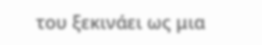του ξεκινάει ως μια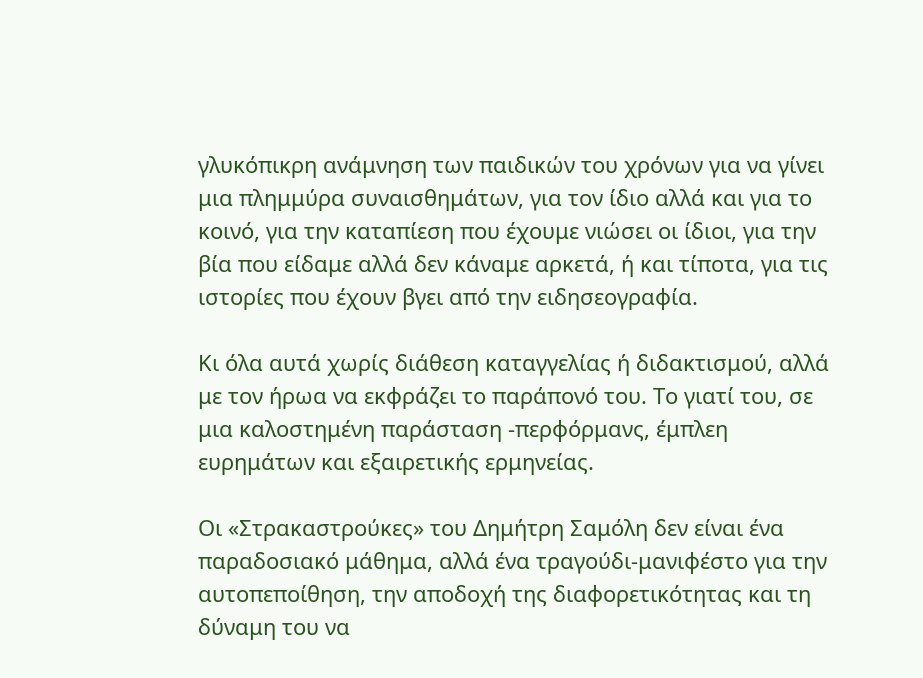γλυκόπικρη ανάμνηση των παιδικών του χρόνων για να γίνει μια πλημμύρα συναισθημάτων, για τον ίδιο αλλά και για το κοινό, για την καταπίεση που έχουμε νιώσει οι ίδιοι, για την βία που είδαμε αλλά δεν κάναμε αρκετά, ή και τίποτα, για τις ιστορίες που έχουν βγει από την ειδησεογραφία.

Κι όλα αυτά χωρίς διάθεση καταγγελίας ή διδακτισμού, αλλά με τον ήρωα να εκφράζει το παράπονό του. Το γιατί του, σε μια καλοστημένη παράσταση -περφόρμανς, έμπλεη ευρημάτων και εξαιρετικής ερμηνείας.

Οι «Στρακαστρούκες» του Δημήτρη Σαμόλη δεν είναι ένα παραδοσιακό μάθημα, αλλά ένα τραγούδι-μανιφέστο για την αυτοπεποίθηση, την αποδοχή της διαφορετικότητας και τη δύναμη του να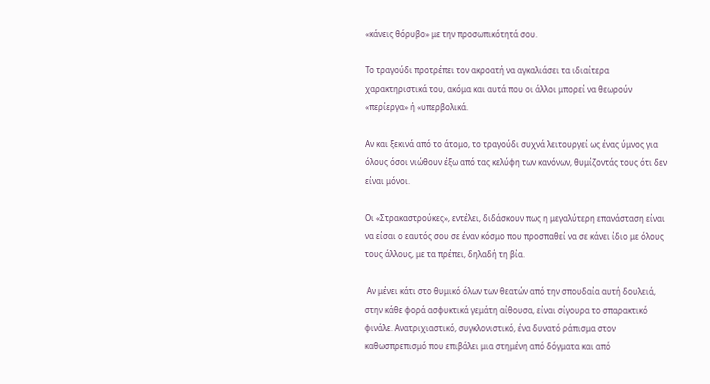«κάνεις θόρυβο» με την προσωπικότητά σου.

Το τραγούδι προτρέπει τον ακροατή να αγκαλιάσει τα ιδιαίτερα χαρακτηριστικά του, ακόμα και αυτά που οι άλλοι μπορεί να θεωρούν «περίεργα» ή «υπερβολικά.

Αν και ξεκινά από το άτομο, το τραγούδι συχνά λειτουργεί ως ένας ύμνος για όλους όσοι νιώθουν έξω από τας κελύφη των κανόνων, θυμίζοντάς τους ότι δεν είναι μόνοι.

Οι «Στρακαστρούκες», εντέλει, διδάσκουν πως η μεγαλύτερη επανάσταση είναι να είσαι ο εαυτός σου σε έναν κόσμο που προσπαθεί να σε κάνει ίδιο με όλους τους άλλους, με τα πρέπει, δηλαδή τη βία.

 Αν μένει κάτι στο θυμικό όλων των θεατών από την σπουδαία αυτή δουλειά, στην κάθε φορά ασφυκτικά γεμάτη αίθουσα, είναι σίγουρα το σπαρακτικό φινάλε. Ανατριχιαστικό, συγκλονιστικό, ένα δυνατό ράπισμα στον καθωσπρεπισμό που επιβάλει μια στημένη από δόγματα και από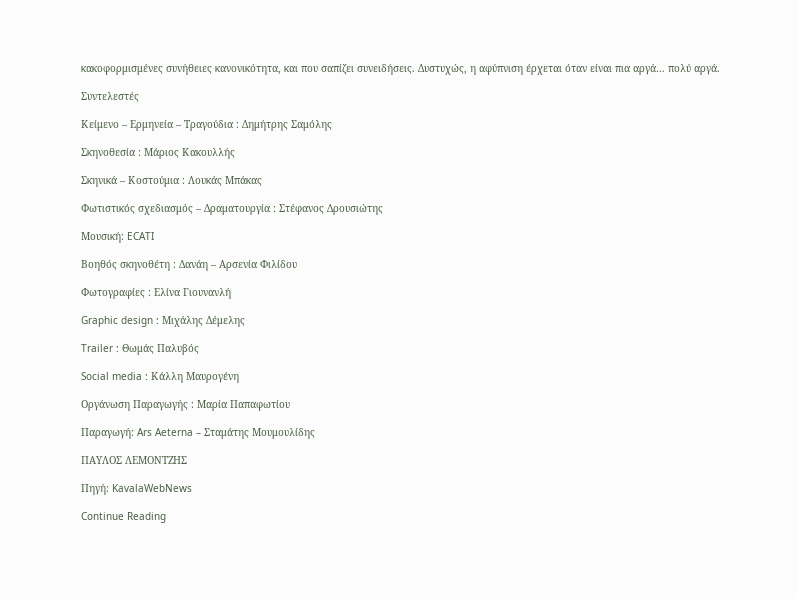κακοφορμισμένες συνήθειες κανονικότητα, και που σαπίζει συνειδήσεις. Δυστυχώς, η αφύπνιση έρχεται όταν είναι πια αργά… πολύ αργά.

Συντελεστές

Κείμενο – Ερμηνεία – Τραγούδια : Δημήτρης Σαμόλης

Σκηνοθεσία : Μάριος Κακουλλής

Σκηνικά – Κοστούμια : Λουκάς Μπάκας

Φωτιστικός σχεδιασμός – Δραματουργία : Στέφανος Δρουσιώτης

Μουσική: ECATI

Βοηθός σκηνοθέτη : Δανάη – Αρσενία Φιλίδου

Φωτογραφίες : Ελίνα Γιουνανλή

Graphic design : Μιχάλης Δέμελης

Trailer : Θωμάς Παλυβός

Social media : Κάλλη Μαυρογένη

Οργάνωση Παραγωγής : Μαρία Παπαφωτίου

Παραγωγή: Ars Aeterna – Σταμάτης Μουμουλίδης

ΠΑΥΛΟΣ ΛΕΜΟΝΤΖΗΣ

Πηγή: KavalaWebNews

Continue Reading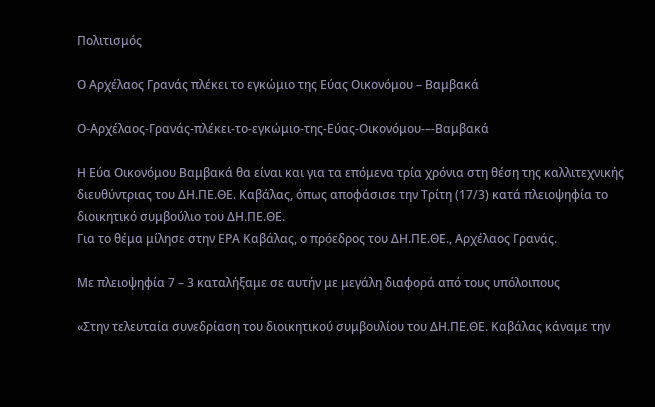Πολιτισμός

Ο Αρχέλαος Γρανάς πλέκει το εγκώμιο της Εύας Οικονόμου – Βαμβακά

Ο-Αρχέλαος-Γρανάς-πλέκει-το-εγκώμιο-της-Εύας-Οικονόμου-–-Βαμβακά

Η Εύα Οικονόμου Βαμβακά θα είναι και για τα επόμενα τρία χρόνια στη θέση της καλλιτεχνικής διευθύντριας του ΔΗ.ΠΕ.ΘΕ. Καβάλας, όπως αποφάσισε την Τρίτη (17/3) κατά πλειοψηφία το διοικητικό συμβούλιο του ΔΗ.ΠΕ.ΘΕ.
Για το θέμα μίλησε στην ΕΡΑ Καβάλας, ο πρόεδρος του ΔΗ.ΠΕ.ΘΕ., Αρχέλαος Γρανάς.

Με πλειοψηφία 7 – 3 καταλήξαμε σε αυτήν με μεγάλη διαφορά από τους υπόλοιπους

«Στην τελευταία συνεδρίαση του διοικητικού συμβουλίου του ΔΗ.ΠΕ.ΘΕ. Καβάλας κάναμε την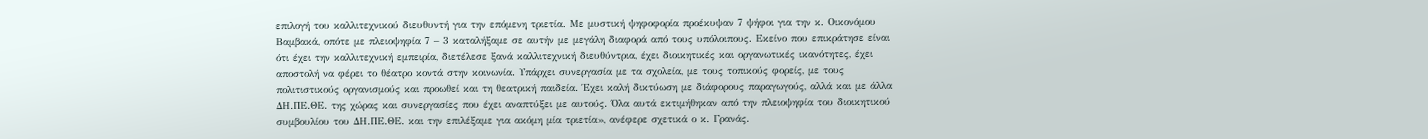επιλογή του καλλιτεχνικού διευθυντή για την επόμενη τριετία. Με μυστική ψηφοφορία προέκυψαν 7 ψήφοι για την κ. Οικονόμου Βαμβακά, οπότε με πλειοψηφία 7 – 3 καταλήξαμε σε αυτήν με μεγάλη διαφορά από τους υπόλοιπους. Εκείνο που επικράτησε είναι ότι έχει την καλλιτεχνική εμπειρία, διετέλεσε ξανά καλλιτεχνική διευθύντρια, έχει διοικητικές και οργανωτικές ικανότητες, έχει αποστολή να φέρει το θέατρο κοντά στην κοινωνία. Υπάρχει συνεργασία με τα σχολεία, με τους τοπικούς φορείς, με τους πολιτιστικούς οργανισμούς και προωθεί και τη θεατρική παιδεία. Έχει καλή δικτύωση με διάφορους παραγωγούς, αλλά και με άλλα ΔΗ.ΠΕ.ΘΕ. της χώρας και συνεργασίες που έχει αναπτύξει με αυτούς. Όλα αυτά εκτιμήθηκαν από την πλειοψηφία του διοικητικού συμβουλίου του ΔΗ.ΠΕ.ΘΕ. και την επιλέξαμε για ακόμη μία τριετία», ανέφερε σχετικά ο κ. Γρανάς.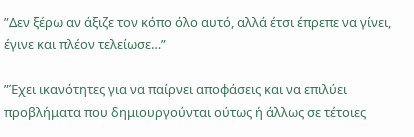”Δεν ξέρω αν άξιζε τον κόπο όλο αυτό, αλλά έτσι έπρεπε να γίνει, έγινε και πλέον τελείωσε…”

”Έχει ικανότητες για να παίρνει αποφάσεις και να επιλύει προβλήματα που δημιουργούνται ούτως ή άλλως σε τέτοιες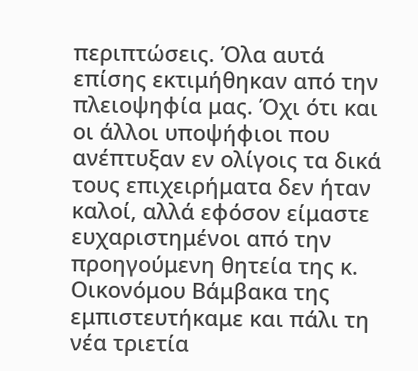περιπτώσεις. Όλα αυτά επίσης εκτιμήθηκαν από την πλειοψηφία μας. Όχι ότι και οι άλλοι υποψήφιοι που ανέπτυξαν εν ολίγοις τα δικά τους επιχειρήματα δεν ήταν καλοί, αλλά εφόσον είμαστε ευχαριστημένοι από την προηγούμενη θητεία της κ. Οικονόμου Βάμβακα της εμπιστευτήκαμε και πάλι τη νέα τριετία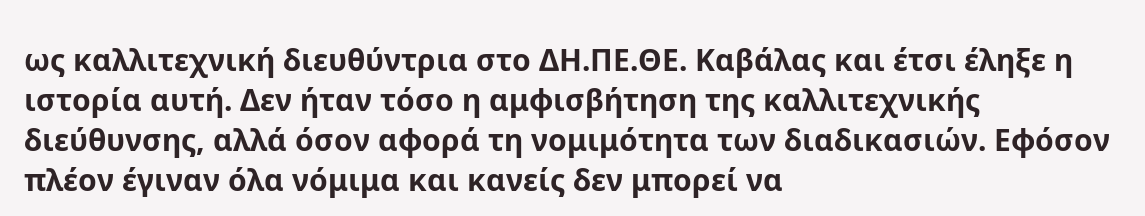ως καλλιτεχνική διευθύντρια στο ΔΗ.ΠΕ.ΘΕ. Καβάλας και έτσι έληξε η ιστορία αυτή. Δεν ήταν τόσο η αμφισβήτηση της καλλιτεχνικής διεύθυνσης, αλλά όσον αφορά τη νομιμότητα των διαδικασιών. Εφόσον πλέον έγιναν όλα νόμιμα και κανείς δεν μπορεί να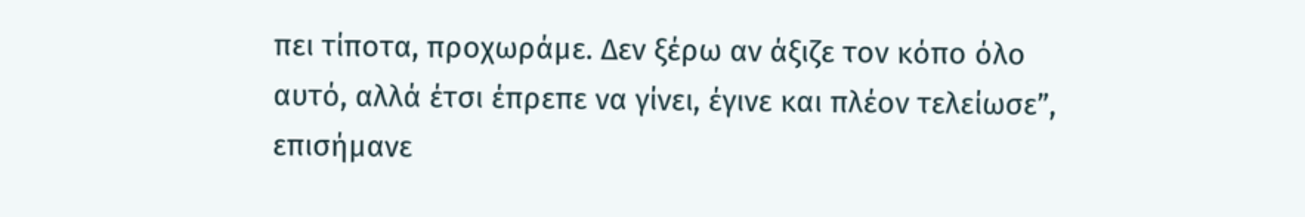πει τίποτα, προχωράμε. Δεν ξέρω αν άξιζε τον κόπο όλο αυτό, αλλά έτσι έπρεπε να γίνει, έγινε και πλέον τελείωσε”, επισήμανε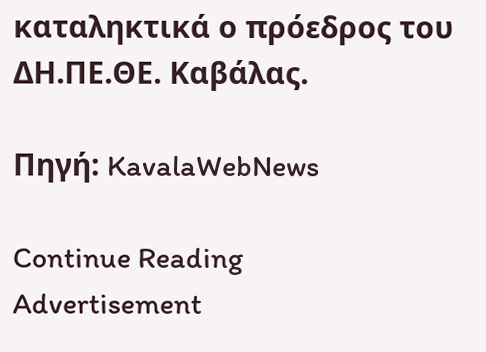καταληκτικά ο πρόεδρος του ΔΗ.ΠΕ.ΘΕ. Καβάλας.

Πηγή: KavalaWebNews

Continue Reading
Advertisement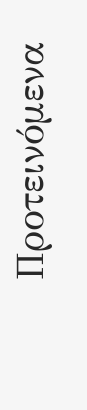Προτεινόμενα